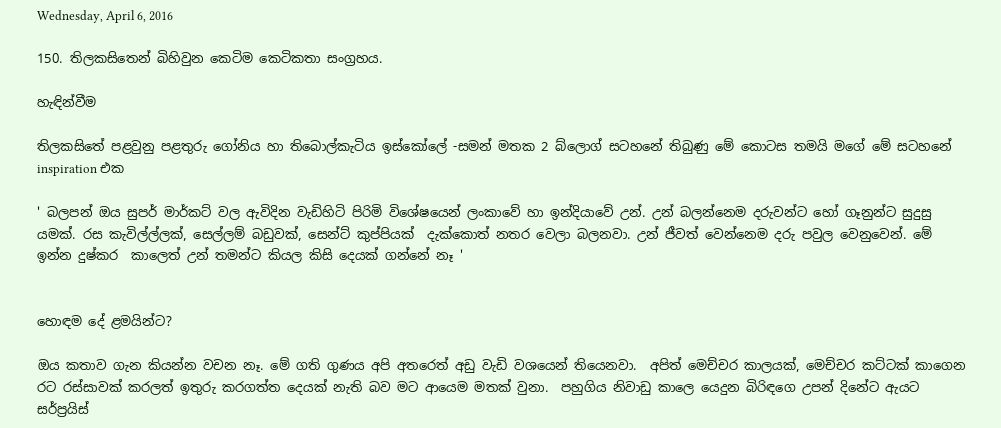Wednesday, April 6, 2016

150. තිලකසිතෙන් බිහිවුන කෙටිම කෙටිකතා සංග්‍රහය.

හැඳින්වීම

තිලකසිතේ පළවුනු පළතුරු ගෝනිය හා තිබොල්කැටිය ඉස්කෝලේ -සමන් මතක 2 බ්ලොග් සටහනේ තිබුණු මේ කොටස තමයි මගේ මේ සටහනේ inspiration එක

' බලපන් ඔය සුපර් මාර්කට් වල ඇවිදින වැඩිහිටි පිරිමි විශේෂයෙන් ලංකාවේ හා ඉන්දියාවේ උන්. උන් බලන්නෙම දරුවන්ට හෝ ගෑනුන්ට සුදුසු යමක්. රස කැවිල්ල්ලක්, සෙල්ලම් බඩුවක්, සෙන්ට් කුප්පියක්  දැක්කොත් නතර වෙලා බලනවා. උන් ජීවත් වෙන්නෙම දරු පවුල වෙනුවෙන්. මේ ඉන්න දුෂ්කර  කාලෙත් උන් තමන්ට කියල කිසි දෙයක් ගන්නේ නෑ '


හොඳම දේ ළමයින්ට?

ඔය කතාව ගැන කියන්න වචන නෑ. මේ ගති ගුණය අපි අතරෙත් අඩු වැඩි වශයෙන් තියෙනවා.  අපිත් මෙච්චර කාලයක්, මෙච්චර කට්ටක් කාගෙන රට රස්සාවක් කරලත් ඉතුරු කරගත්ත දෙයක් නැති බව මට ආයෙම මතක් වුනා.  පහුගිය නිවාඩු කාලෙ යෙදුන බිරිඳගෙ උපන් දිනේට ඇයට සර්ප්‍රයිස්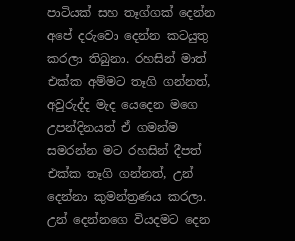පාටියක් සහ තෑග්ගක් දෙන්න අපේ දරුවො දෙන්න කටයුතු කරලා තිබුනා. රහසින් මාත් එක්ක අම්මට තෑගි ගන්නත්, අවුරුද්ද මැද යෙදෙන මගෙ උපන්දිනයත් ඒ ගමන්ම සමරන්න මට රහසින් දීපත් එක්ක තෑගි ගන්නත්, උන් දෙන්නා කුමන්ත්‍රණය කරලා.  උන් දෙන්නගෙ වියදමට දෙන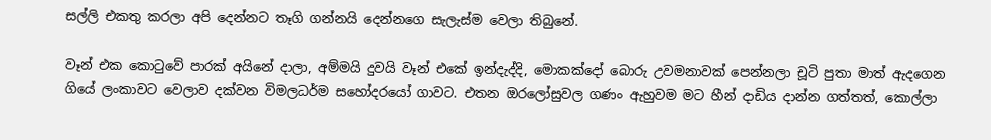සල්ලි එකතු කරලා අපි දෙන්නට තෑගි ගන්නයි දෙන්නගෙ සැලැස්ම වෙලා තිබුනේ.

වෑන් එක කො‍ටුවේ පාරක් අයිනේ දාලා, අම්මයි දුවයි වෑන් එකේ ඉන්දැද්දි, මොකක්දෝ බොරු උවමනාවක් පෙන්නලා චූටි පුතා මාත් ඇදගෙන ගියේ ලංකාවට වෙලාව දක්වන විමලධර්ම සහෝදරයෝ ගාවට. එතන ඔරලෝසුවල ගණං ඇහුවම මට හීන් දාඩිය දාන්න ගත්තත්, කොල්ලා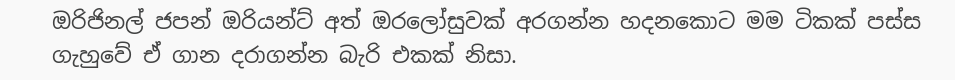ඔරිජිනල් ජපන් ඔරියන්ට් අත් ඔරලෝසුවක් අරගන්න හදනකොට මම ටිකක් පස්ස ගැහුවේ ඒ ගාන දරාගන්න බැරි එකක් නිසා.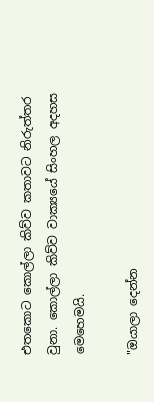එතකොට කොල්ලා කිව්ව කතාවට නිරුත්තර වුනා. කොල්ලා කිව්ව වාක්‍යයේ සිංහල අදහස මෙහෙමයි.

"ඔයාලා දෙන්න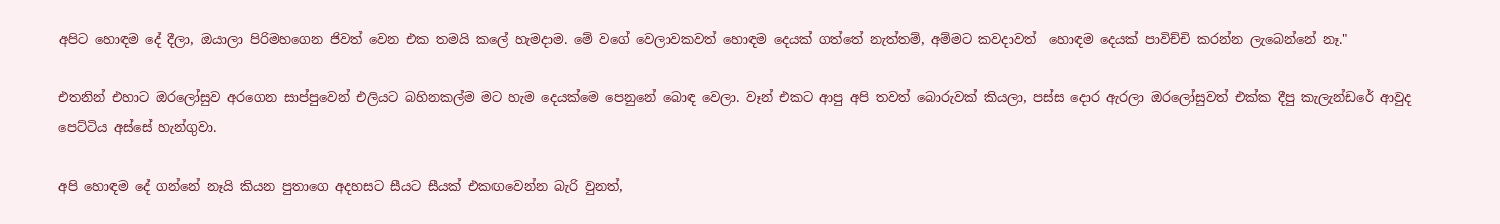අපිට හොඳම දේ දීලා, ඔයාලා පිරිමහගෙන ජිවත් වෙන එක තමයි කලේ හැමදාම. මේ වගේ වෙලාවකවත් හොඳම දෙයක් ගත්තේ නැත්තම්, අම්මට කවදාවත්  හොඳම දෙයක් පාවිච්චි කරන්න ලැබෙන්නේ නෑ."

එතනින් එහාට ඔරලෝසුව අරගෙන සාප්පුවෙන් එලියට බහිනකල්ම මට හැම දෙයක්මෙ පෙනුනේ බොඳ වෙලා. වෑන් එකට ආපු අපි තවත් බොරුවක් කියලා, පස්ස දොර ඇරලා ඔරලෝසුවත් එක්ක දීපු කැලැන්ඩරේ ආවුද පෙට්ටිය අස්සේ හැන්ගුවා.

අපි හොඳම දේ ගන්නේ නෑයි කියන පුතාගෙ අදහසට සීයට සීයක් එකඟවෙන්න බැරි වුනත්,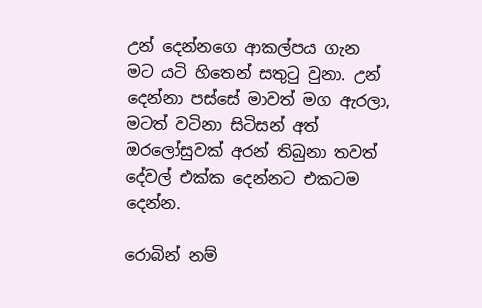උන් දෙන්නගෙ ආකල්පය ගැන මට යටි හිතෙන් සතු‍ටු වුනා. උන් දෙන්නා පස්සේ මාවත් මග ඇරලා, මටත් වටිනා සිටිසන් අත් ඔරලෝසුවක් අරන් තිබුනා තවත් දේවල් එක්ක දෙන්නට එකටම දෙන්න.

රොබින් නම්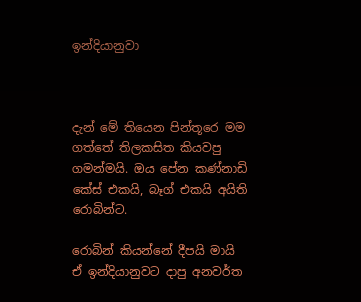ඉන්දියානුවා



දැන් මේ තියෙන පින්තූරෙ මම ගත්තේ තිලකසිත කියවපු ගමන්මයි. ඔය පේන කණ්නාඩි කේස් එකයි, බෑග් එකයි අයිති රොබින්ට.

රොබින් කියන්නේ දීපයි මායි ඒ ඉන්දියානුවට දාපු අනවර්ත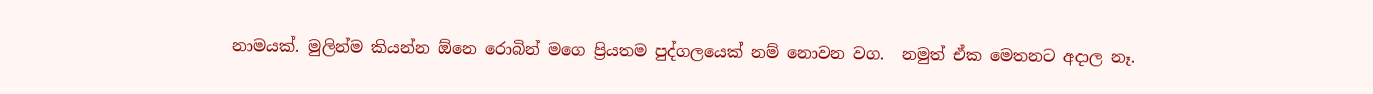නාමයක්. මුලින්ම කියන්න ඕනෙ රොබින් මගෙ ප්‍රියතම පුද්ගලයෙක් නම් නොවන වග.  නමුත් ඒක මෙතනට අදාල නෑ.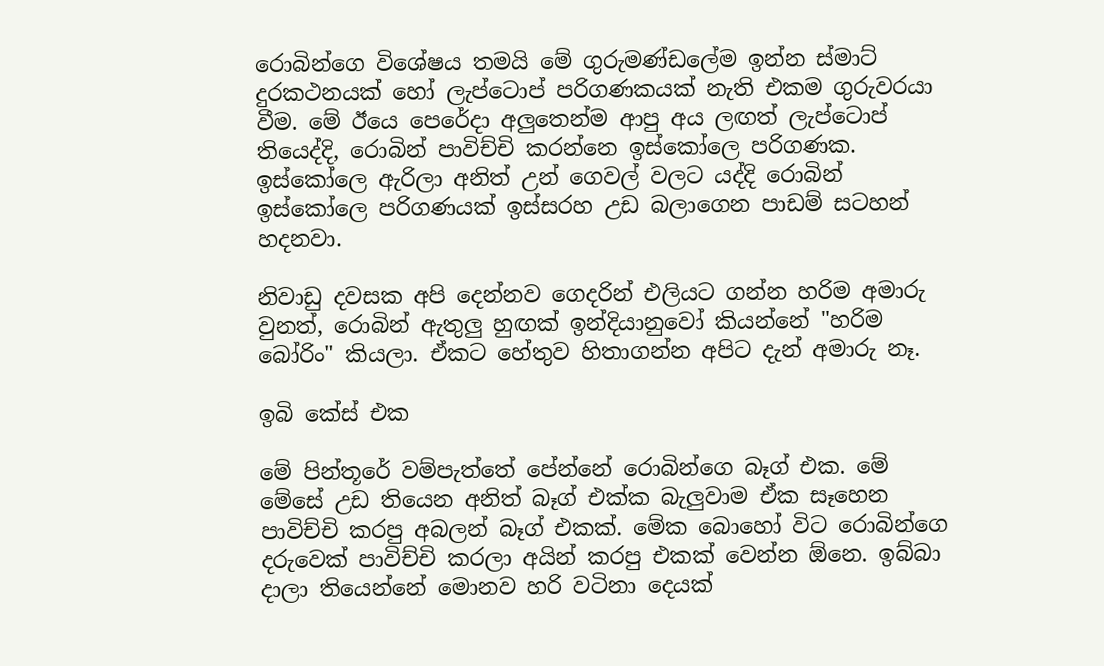රොබින්ගෙ විශේෂය තමයි මේ ගුරුමණ්ඩලේම ඉන්න ස්මාට් දුරකථනයක් හෝ ලැප්ටොප් පරිගණකයක් නැති එකම ගුරුවරයා වීම. මේ ඊයෙ පෙරේදා අලුතෙන්ම ආපු අය ලඟත් ලැප්ටොප් තියෙද්දි, රොබින් පාවිච්චි කරන්නෙ ඉස්කෝලෙ පරිගණක. ඉස්කෝලෙ ඇරිලා අනිත් උන් ගෙවල් වලට යද්දි රොබින් ඉස්කෝලෙ පරිගණයක් ඉස්සරහ උඩ බලාගෙන පාඩම් සටහන් හදනවා.

නිවාඩු දවසක අපි දෙන්නව ගෙදරින් එලියට ගන්න හරිම අමාරු වුනත්, රොබින් ඇතුලු හුඟක් ඉන්දියානුවෝ කියන්නේ "හරිම බෝරිං" කියලා. ඒකට හේතුව හිතාගන්න අපිට දැන් අමාරු නෑ.

ඉබි කේස් එක

මේ පින්තූරේ වම්පැත්තේ පේන්නේ රොබින්ගෙ බෑග් එක. මේ මේසේ උඩ තියෙන අනිත් බෑග් එක්ක බැලුවාම ඒක සෑහෙන පාවිච්චි කරපු අබලන් බෑග් එකක්. මේක බොහෝ විට රොබින්ගෙ දරුවෙක් පාවිච්චි කරලා අයින් කරපු එකක් වෙන්න ඕනෙ. ඉබ්බා දාලා තියෙන්නේ මොනව හරි වටිනා දෙයක්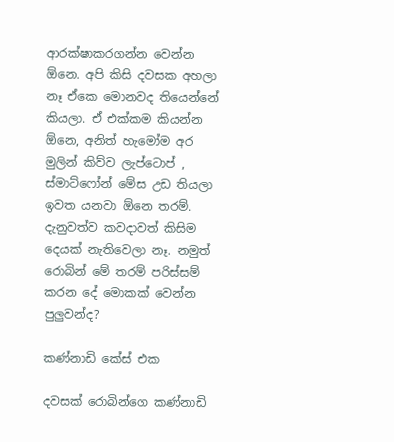ආරක්ෂාකරගන්න වෙන්න ඕනෙ. අපි කිසි දවසක අහලා නෑ ඒකෙ මොනවද තියෙන්නේ කියලා. ඒ එක්කම කියන්න ඕනෙ, අනිත් හැමෝම අර මුලින් කිව්ව ලැප්ටොප් , ස්මාට්ෆෝන් මේස උඩ තියලා ඉවත යනවා ඕනෙ තරම්. දැනුවත්ව කවදාවත් කිසිම දෙයක් නැතිවෙලා නෑ. නමුත් රොබින් මේ තරම් පරිස්සම් කරන දේ මොකක් වෙන්න පුලුවන්ද?

කණ්නාඩි කේස් එක

දවසක් රොබින්ගෙ කණ්නාඩි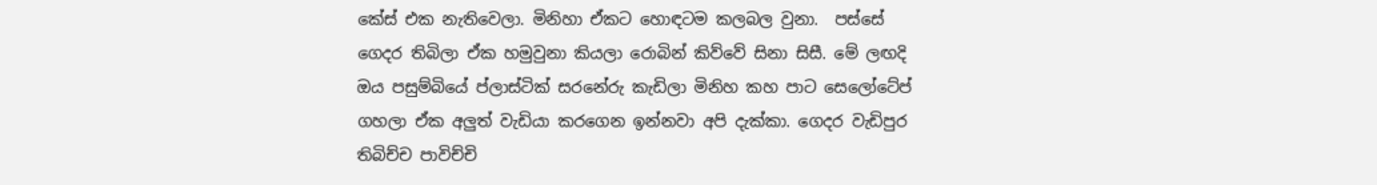කේස් එක නැතිවෙලා. මිනිහා ඒකට හොඳටම කලබල වුනා.  පස්සේ ගෙදර තිබිලා ඒක හමුවුනා කියලා රොබින් කිව්වේ සිනා සිසී. මේ ලඟදි ඔය පසුම්බියේ ප්ලාස්ටික් සරනේරු කැඩිලා මිනිහ කහ පාට සෙලෝටේප් ගහලා ඒක අලුත් වැඩියා කරගෙන ඉන්නවා අපි දැක්කා. ගෙදර වැඩිපුර තිබිච්ච පාවිච්චි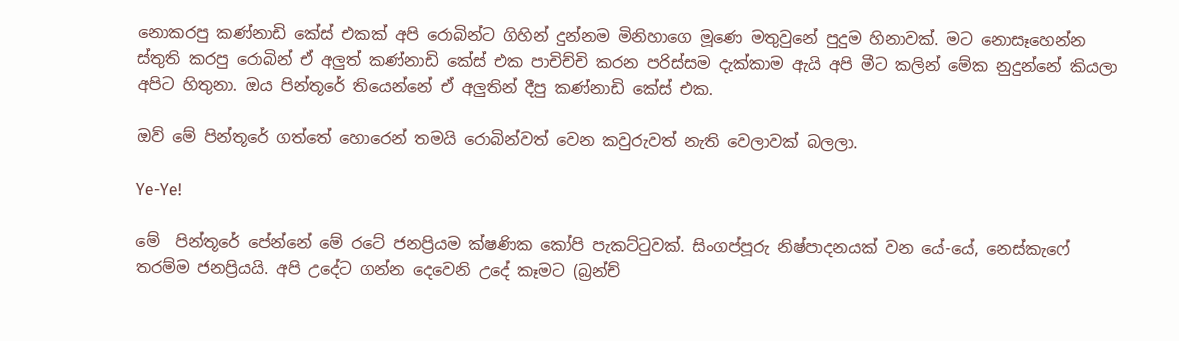නොකරපු කණ්නාඩි කේස් එකක් අපි රොබින්ට ගිහින් දුන්නම මිනිහාගෙ මූණෙ මතුවුනේ පුදුම හිනාවක්. මට නොසෑහෙන්න ස්තුති කරපු රොබින් ඒ අලුත් කණ්නාඩි කේස් එක පාචිච්චි කරන පරිස්සම දැක්කාම ඇයි අපි මීට කලින් මේක නුදුන්නේ කියලා අපිට හිතුනා. ඔය පින්තූරේ තියෙන්නේ ඒ අලුතින් දීපු කණ්නාඩි කේස් එක.

ඔව් මේ පින්තූරේ ගත්තේ හොරෙන් තමයි රොබින්වත් වෙන කවුරුවත් නැති වෙලාවක් බලලා.

Ye-Ye!

මේ  පින්තූරේ පේන්නේ මේ රටේ ජනප්‍රියම ක්ෂණික කෝපි පැකට්‍ටුවක්. සිංගප්පූරු නිෂ්පාදනයක් වන යේ-යේ, නෙස්කැෆේ තරම්ම ජනප්‍රියයි. අපි උදේට ගන්න දෙවෙනි උදේ කෑමට (බ්‍රන්ච්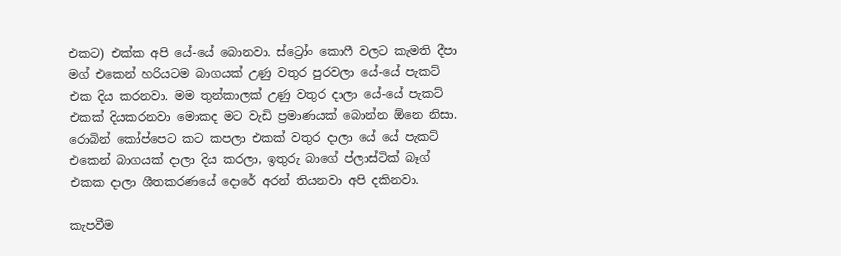එකට) එක්ක අපි යේ-යේ බොනවා. ස්ට්‍රෝං කොෆී වලට කැමති දීපා මග් එකෙන් හරියටම බාගයක් උණු වතුර පුරවලා යේ-යේ පැකට් එක දිය කරනවා. මම තුන්කාලක් උණු වතුර දාලා යේ-යේ පැකට් එකක් දියකරනවා මොකද මට වැඩි ප්‍රමාණයක් බොන්න ඕනෙ නිසා. රොබින් කෝප්පෙට කට කපලා එකක් වතුර දාලා යේ යේ පැකට් එකෙන් බාගයක් දාලා දිය කරලා, ඉතුරු බාගේ ප්ලාස්ටික් බෑග් එකක දාලා ශීතකරණයේ දොරේ අරන් තියනවා අපි දකිනවා.

කැපවීම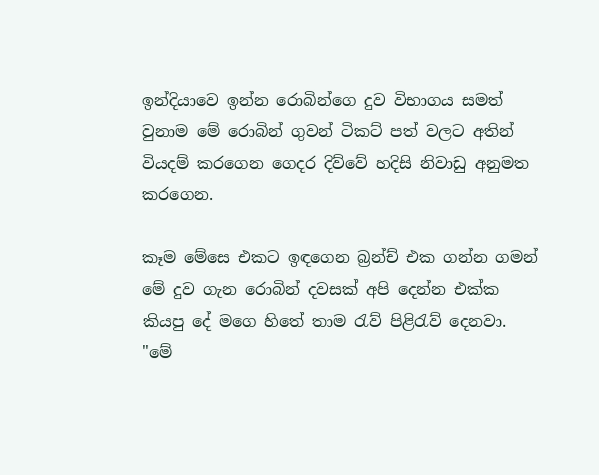ඉන්දියාවෙ ඉන්න රොබින්ගෙ දුව විභාගය සමත් වුනාම මේ රොබින් ගුවන් ටිකට් පත් වලට අතින් වියදම් කරගෙන ගෙදර දිව්වේ හදිසි නිවාඩු අනුමත කරගෙන.

කෑම මේසෙ එකට ඉඳගෙන බ්‍රන්ච් එක ගන්න ගමන් මේ දුව ගැන රොබින් දවසක් අපි දෙන්න එක්ක කියපු දේ මගෙ හිතේ තාම ‍රැව් පිළි‍රැව් දෙනවා.
"මේ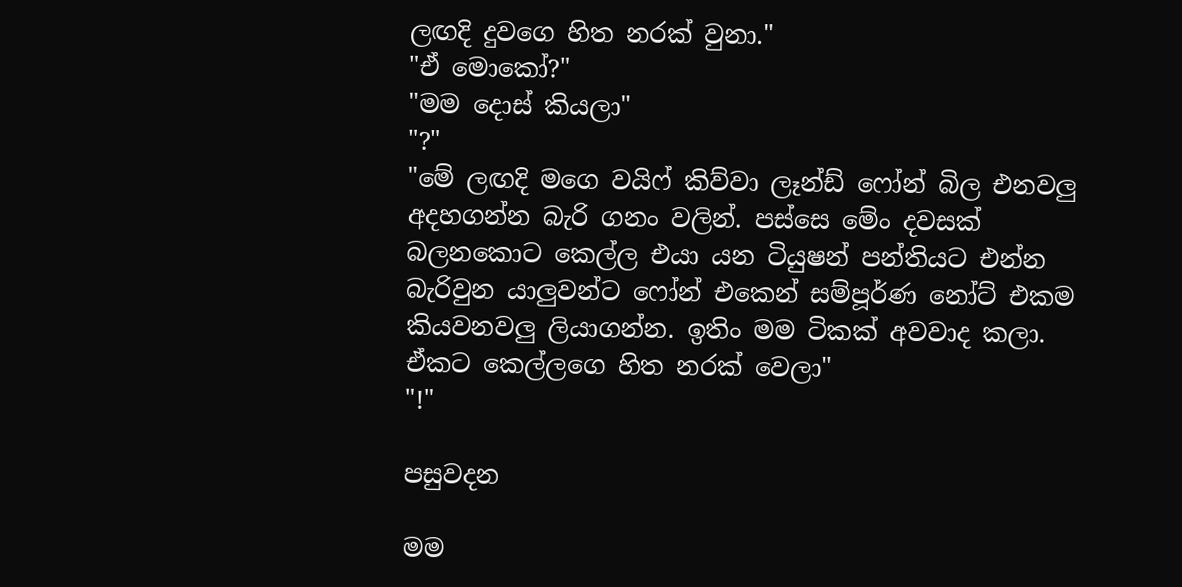ලඟදි දුවගෙ හිත නරක් වුනා."
"ඒ මොකෝ?"
"මම දොස් කියලා"
"?"
"මේ ලඟදි මගෙ වයිෆ් කිව්වා ලෑන්ඩ් ෆෝන් බිල එනවලු අදහගන්න බැරි ගනං වලින්. පස්සෙ මේං දවසක්  බලනකොට කෙල්ල එයා යන ටියුෂන් පන්තියට එන්න බැරිවුන යාලුවන්ට ෆෝන් එකෙන් සම්පූර්ණ නෝට් එකම කියවනවලු ලියාගන්න. ඉතිං මම ටිකක් අවවාද කලා. ඒකට කෙල්ලගෙ හිත නරක් වෙලා"
"!"

පසුවදන

මම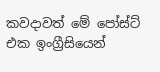කවදාවත් මේ පෝස්ට් එක ඉංග්‍රීසියෙන්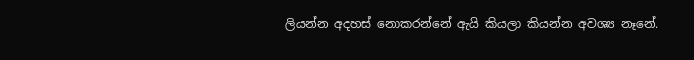ලියන්න අදහස් නොකරන්නේ ඇයි කියලා කියන්න අවශ්‍ය නෑනේ.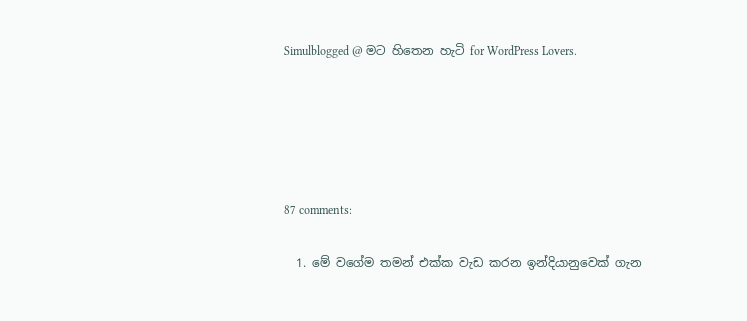Simulblogged @ මට හිතෙන හැටි for WordPress Lovers.





87 comments:

  1. මේ වගේම තමන් එක්ක වැඩ කරන ඉන්දියානුවෙක් ගැන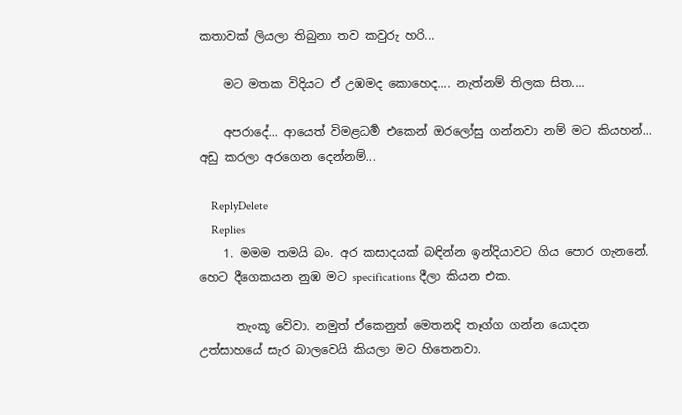කතාවක් ලියලා තිබුනා තව කවුරු හරි...

    මට මතක විදියට ඒ උඹමද කොහෙද.... නැත්නම් තිලක සිත....

    අපරාදේ... ආයෙත් විමළධර්‍ම එකෙන් ඔරලෝසු ගන්නවා නම් මට කියහන්... අඩු කරලා අරගෙන දෙන්නම්...

    ReplyDelete
    Replies
    1. මමම තමයි බං. අර කසාදයක් බඳින්න ඉන්දියාවට ගිය පොර ගැනනේ. හෙට දීගෙකයන නුඹ මට specifications දීලා කියන එක.

      තැංකූ වේවා. නමුත් ඒකෙනුත් මෙතනදි තෑග්ග ගන්න යොදන උත්සාහයේ සැර බාලවෙයි කියලා මට හිතෙනවා.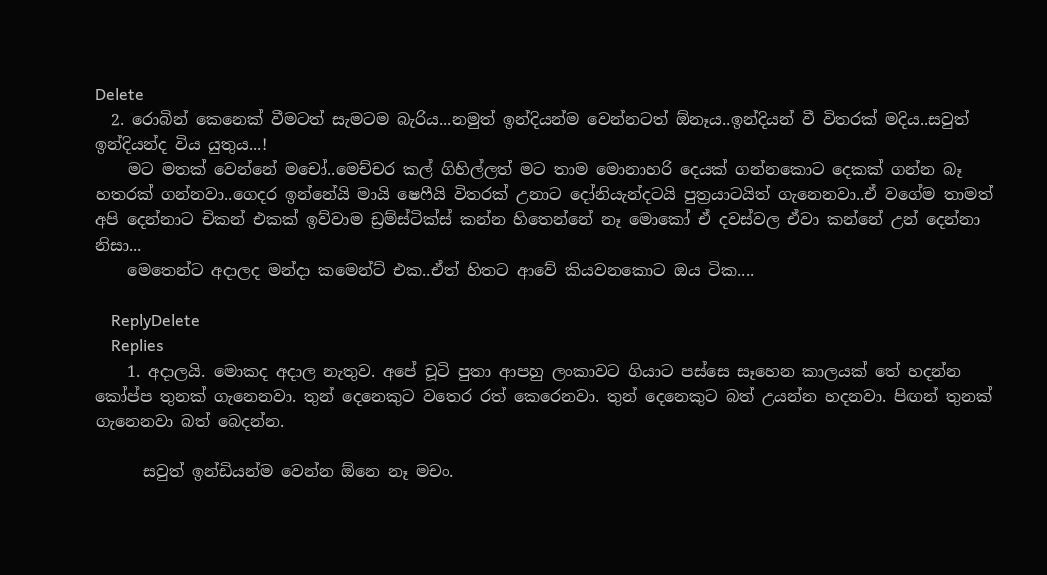Delete
  2. රොබින් කෙනෙක් වීමටත් සැමටම බැරිය...නමුත් ඉන්දියන්ම වෙන්නටත් ඕනෑය..ඉන්දියන් වී විතරක් මදිය..සවුත් ඉන්දියන්ද විය යුතුය...!
    මට මතක් වෙන්නේ මචෝ..මෙච්චර කල් ගිහිල්ලත් මට තාම මොනාහරි දෙයක් ගන්නකොට දෙකක් ගන්න බෑ හතරක් ගන්නවා..ගෙදර ඉන්නේයි මායි ෂෙෆීයි විතරක් උනාට දෝනියැන්දටයි පුත්‍රයාටයිත් ගැනෙනවා..ඒ වගේම තාමත් අපි දෙන්නාට චිකන් එකක් ඉව්වාම ඩ්‍රම්ස්ටික්ස් කන්න හිතෙන්නේ නෑ මොකෝ ඒ දවස්වල ඒවා කන්නේ උන් දෙන්නා නිසා...
    මෙතෙන්ට අදාලද මන්දා කමෙන්ට් එක..ඒත් හිතට ආවේ කියවනකොට ඔය ටික....

    ReplyDelete
    Replies
    1. අදාලයි. මොකද අදාල නැතුව. අපේ චූටි පුතා ආපහු ලංකාවට ගියාට පස්සෙ සෑහෙන කාලයක් තේ හදන්න කෝප්ප තුනක් ගැනෙනවා. තුන් දෙනෙකුට වතෙර රත් කෙරෙනවා. තුන් දෙනෙකුට බත් උයන්න හදනවා. පිඟන් තුනක් ගැනෙනවා බත් බෙදන්න.

      සවුත් ඉන්ඩියන්ම වෙන්න ඕනෙ නෑ මචං.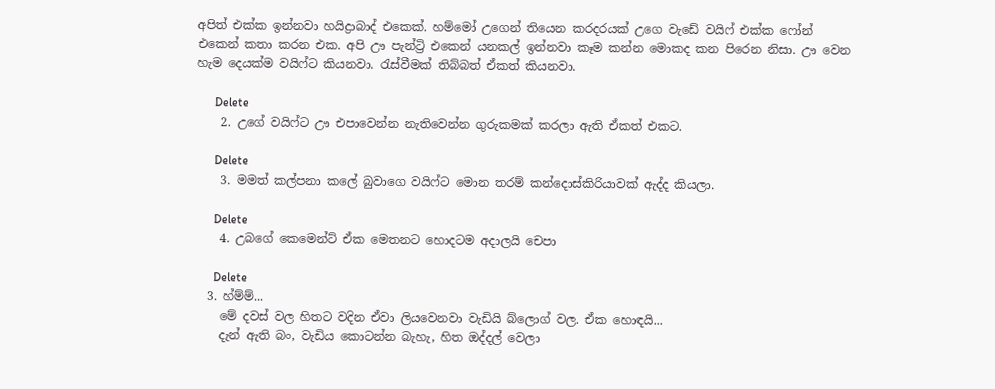අපිත් එක්ක ඉන්නවා හයිද්‍රාබාද් එකෙක්. හම්මෝ උගෙන් තියෙන කරදරයක් උගෙ වැඩේ වයිෆ් එක්ක ෆෝන් එකෙන් කතා කරන එක. අපි ඌ පැන්ට්‍රි එකෙන් යනකල් ඉන්නවා කෑම කන්න මොකද කන පිරෙන නිසා. ඌ වෙන හැම දෙයක්ම වයිෆ්ට කියනවා. රැස්වීමක් තිබ්බත් ඒකත් කියනවා.

      Delete
    2. උගේ වයිෆ්ට ඌ එපාවෙන්න නැතිවෙන්න ගුරුකමක් කරලා ඇති ඒකත් එකට.

      Delete
    3. මමත් කල්පනා කලේ බුවාගෙ වයිෆ්ට මොන තරම් කන්දොස්කිරියාවක් ඇද්ද කියලා.

      Delete
    4. උබගේ කෙමෙන්ට් ඒක මෙතනට හොදටම අදාලයි චෙපා

      Delete
  3. හ්ම්ම්...
    මේ දවස් වල හිතට වදින ඒවා ලියවෙනවා වැඩියි බ්ලොග් වල. ඒක හොඳයි...
    දැන් ඇති බං, වැඩිය කොටන්න බැහැ, හිත ඔද්දල් වෙලා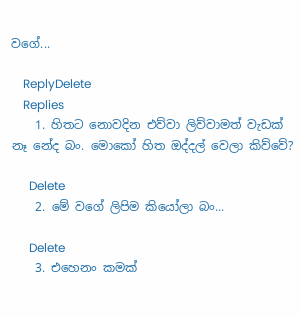වගේ...

    ReplyDelete
    Replies
    1. හිතට නොවදින එව්වා ලිව්වාමත් වැඩක් නෑ නේද බං. මොකෝ හිත ඔද්දල් වෙලා කිව්වේ?

      Delete
    2. මේ වගේ ලිපිම කියෝලා බං...

      Delete
    3. එහෙනං කමක්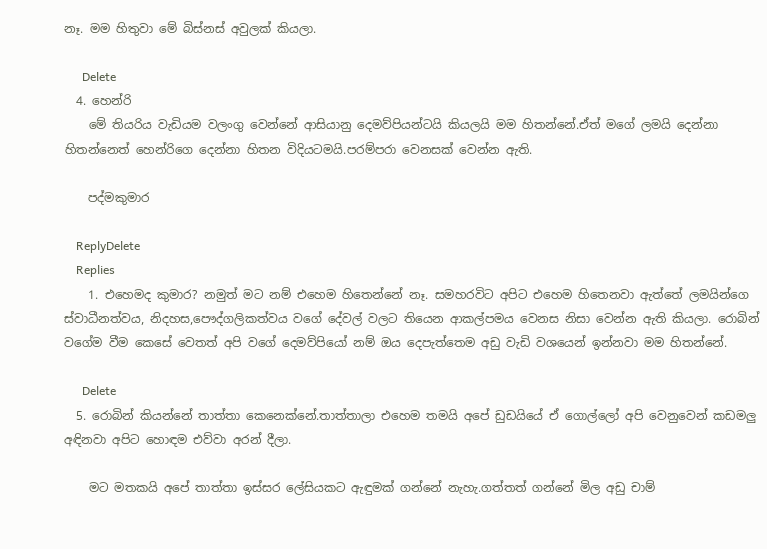නෑ. මම හිතුවා මේ බිස්නස් අවුලක් කියලා.

      Delete
  4. හෙන්රි
    මේ තියරිය වැඩියම වලංගු වෙන්නේ ආසියානු දෙමව්පියන්ටයි කියලයි මම හිතන්නේ.ඒත් මගේ ලමයි දෙන්නා හිතන්නෙත් හෙන්රිගෙ දෙන්නා හිතන විදියටමයි.පරම්පරා වෙනසක් වෙන්න ඇති.

    පද්මකුමාර

    ReplyDelete
    Replies
    1. එහෙමද කුමාර? නමුත් මට නම් එහෙම හිතෙන්නේ නෑ. සමහරවිට අපිට එහෙම හිතෙනවා ඇත්තේ ලමයින්ගෙ ස්වාධීනත්වය, නිදහස,පෞද්ගලිකත්වය වගේ දේවල් වලට තියෙන ආකල්පමය වෙනස නිසා වෙන්න ඇති කියලා. රොබින් වගේම වීම කෙසේ වෙතත් අපි වගේ දෙමව්පියෝ නම් ඔය දෙපැත්තෙම අඩු වැඩි වශයෙන් ඉන්නවා මම හිතන්නේ.

      Delete
  5. රොබින් කියන්නේ තාත්තා කෙනෙක්නේ.තාත්තාලා එහෙම තමයි අපේ ඩුඩයියේ ඒ ගොල්ලෝ අපි වෙනුවෙන් කඩමලු අඳිනවා අපිට හොඳම එව්වා අරන් දීලා.

    මට මතකයි අපේ තාත්තා ඉස්සර ලේසියකට ඇඳුමක් ගන්නේ නැහැ.ගත්තත් ගන්නේ මිල අඩු චාම්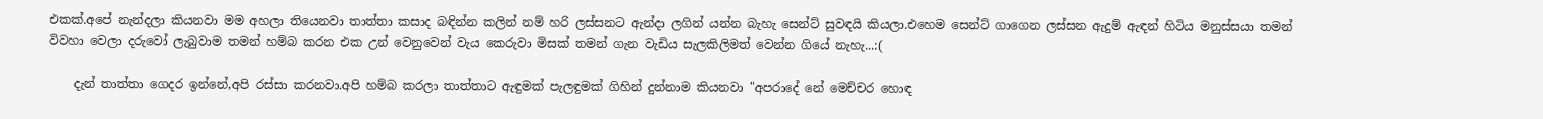එකක්.අපේ නැන්දලා කියනවා මම අහලා තියෙනවා තාත්තා කසාද බඳින්න කලින් නම් හරි ලස්සනට ඇන්දා ලගින් යන්න බැහැ සෙන්ට් සුවඳයි කියලා.එහෙම සෙන්ට් ගාගෙන ලස්සන ඇදුම් ඇඳන් හිටිය මනුස්සයා තමන් විවහා වෙලා දරුවෝ ලැබුවාම තමන් හම්බ කරන එක උන් වෙනුවෙන් වැය කෙරුවා මිසක් තමන් ගැන වැඩිය සැලකිලිමත් වෙන්න ගියේ නැහැ...:(

    දැන් තාත්තා ගෙදර ඉන්නේ,අපි රස්සා කරනවා.අපි හම්බ කරලා තාත්තාට ඇඳුමක් පැලඳුමක් ගිහින් දුන්නාම කියනවා "අපරාදේ නේ මෙච්චර හොඳ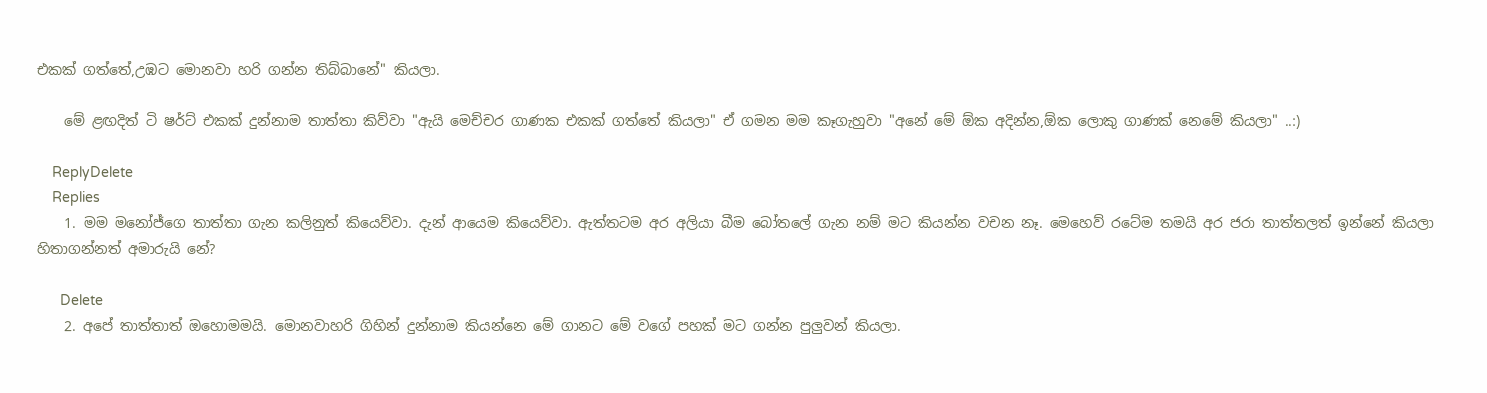එකක් ගත්තේ,උඹට මොනවා හරි ගන්න තිබ්බානේ" කියලා.

    මේ ළඟදිත් ටි ෂර්ට් එකක් දුන්නාම තාත්තා කිව්වා "ඇයි මෙච්චර ගාණක එකක් ගත්තේ කියලා" ඒ ගමන මම කෑගැහුවා "අනේ මේ ඕක අදින්න,ඕක ලොකු ගාණක් නෙමේ කියලා" ..:)

    ReplyDelete
    Replies
    1. මම මනෝජ්ගෙ තාත්තා ගැන කලිනුත් කියෙව්වා. දැන් ආයෙම කියෙව්වා. ඇත්තටම අර අලියා බීම බෝතලේ ගැන නම් මට කියන්න වචන නෑ. මෙහෙව් රටේම තමයි අර ජරා තාත්තලත් ඉන්නේ කියලා හිතාගන්නත් අමාරුයි නේ?

      Delete
    2. අපේ තාත්තාත් ඔහොමමයි. මොනවාහරි ගිහින් දුන්නාම කියන්නෙ මේ ගානට මේ වගේ පහක් මට ගන්න පුලුවන් කියලා.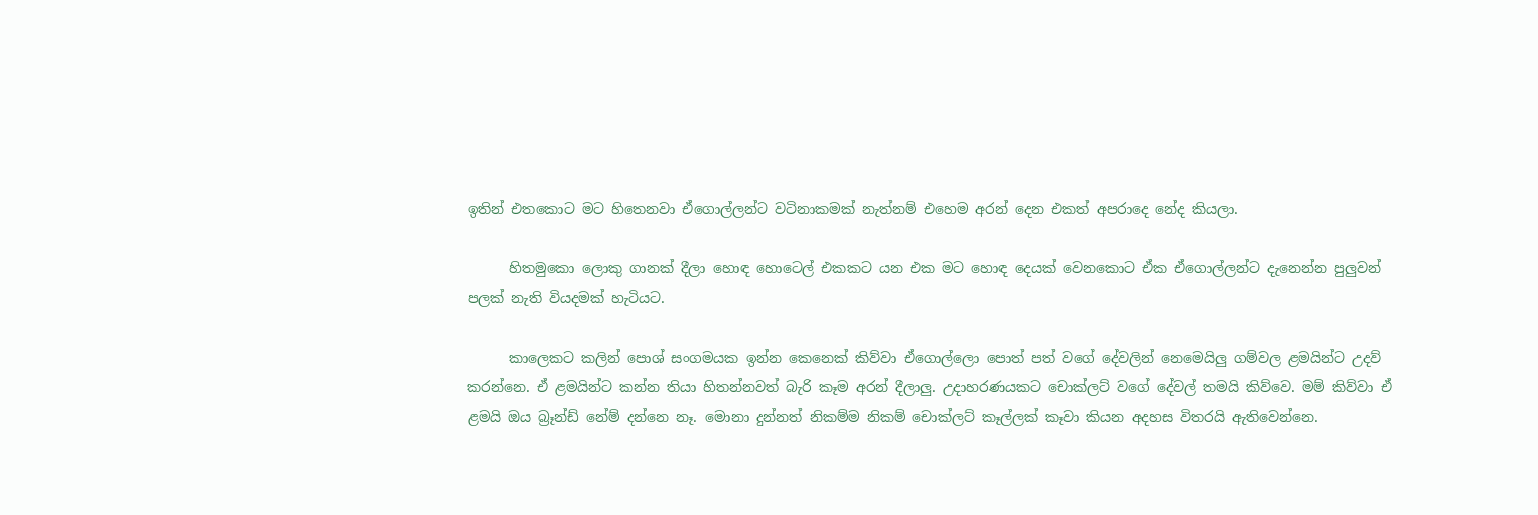ඉතින් එතකොට මට හිතෙනවා ඒගොල්ලන්ට වටිනාකමක් නැත්නම් එහෙම අරන් දෙන එකත් අපරාදෙ නේද කියලා.

      හිතමුකො ලොකු ගානක් දීලා හොඳ හොටෙල් එකකට යන එක මට හොඳ දෙයක් වෙනකොට ඒක ඒගොල්ලන්ට දැනෙන්න පුලුවන් පලක් නැති වියදමක් හැටියට.

      කාලෙකට කලින් පොශ් සංගමයක ඉන්න කෙනෙක් කිව්වා ඒගොල්ලො පොත් පත් වගේ දේවලින් නෙමෙයිලු ගම්වල ළමයින්ට උදව් කරන්නෙ. ඒ ළමයින්ට කන්න තියා හිතන්නවත් බැරි කෑම අරන් දීලාලු. උදාහරණයකට චොක්ලට් වගේ දේවල් තමයි කිව්වෙ. මම් කිව්වා ඒ ළමයි ඔය බ්‍රෑන්ඩ් නේම් දන්නෙ නෑ. මොනා දුන්නත් නිකම්ම නිකම් චොක්ලට් කෑල්ලක් කෑවා කියන අදහස විතරයි ඇතිවෙන්නෙ.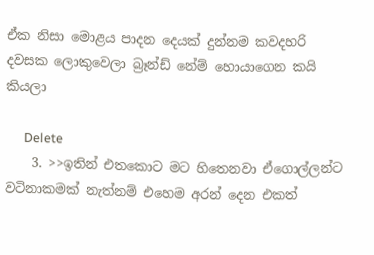ඒක නිසා මොළය පාදන දෙයක් දුන්නම කවදහරි දවසක ලොකුවෙලා බ්‍රෑන්ඩ් නේම් හොයාගෙන කයි කියලා

      Delete
    3. >>ඉතින් එතකොට මට හිතෙනවා ඒගොල්ලන්ට වටිනාකමක් නැත්නම් එහෙම අරන් දෙන එකත්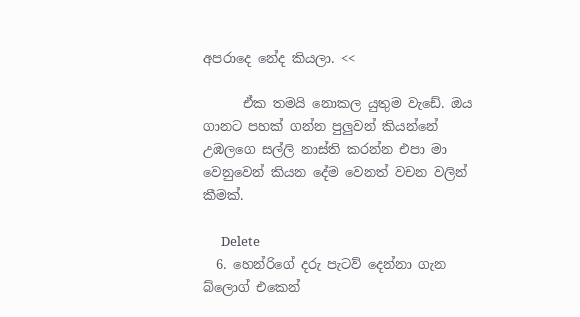අපරාදෙ නේද කියලා. <<

      ඒක තමයි නොකල යුතුම වැඩේ. ඔය ගානට පහක් ගන්න පුලුවන් කියන්නේ උඹලගෙ සල්ලි නාස්ති කරන්න එපා මා වෙනුවෙන් කියන දේම වෙනත් වචන වලින් කීමක්.

      Delete
  6. හෙන්රිගේ දරු පැටව් දෙන්නා ගැන බ්ලොග් එකෙන්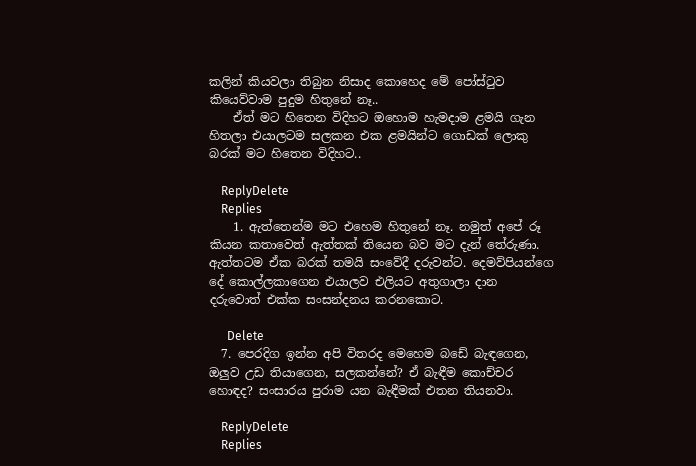කලින් කියවලා තිබුන නිසාද කොහෙද මේ පෝස්ටුව කියෙව්වාම පුදුම හිතුනේ නෑ..
    ඒත් මට හිතෙන විදිහට ඔහොම හැමදාම ළමයි ගැන හිතලා එයාලටම සලකන එක ළමයින්ට ගොඩක් ලොකු බරක් මට හිතෙන විදිහට..

    ReplyDelete
    Replies
    1. ඇත්තෙන්ම මට එහෙම හිතුනේ නෑ. නමුත් අපේ රූ කියන කතාවෙත් ඇත්තක් තියෙන බව මට දැන් තේරුණා. ඇත්තටම ඒක බරක් තමයි සංවේදී දරුවන්ට. දෙමව්පියන්ගෙ දේ කොල්ලකාගෙන එයාලව එලියට අතුගාලා දාන දරුවොත් එක්ක සංසන්දනය කරනකොට.

      Delete
  7. පෙරදිග ඉන්න අපි විතරද මෙහෙම බඩේ බැඳගෙන, ඔලුව උඩ තියාගෙන, සලකන්නේ? ඒ බැඳීම කොච්චර හොඳද? සංසාරය පුරාම යන බැඳීමක් එතන තියනවා.

    ReplyDelete
    Replies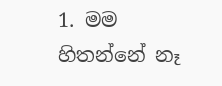1. මම හිතන්නේ නෑ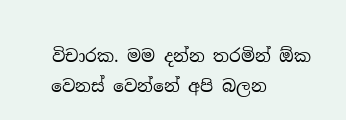විචාරක. මම දන්න තරමින් ඕක වෙනස් වෙන්නේ අපි බලන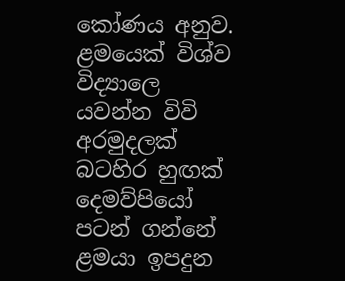කෝණය අනුව. ළමයෙක් විශ්ව විද්‍යාලෙ යවන්න විවි අරමුදලක් බටහිර හුඟක් දෙමව්පියෝ පටන් ගන්නේ ළමයා ඉපදුන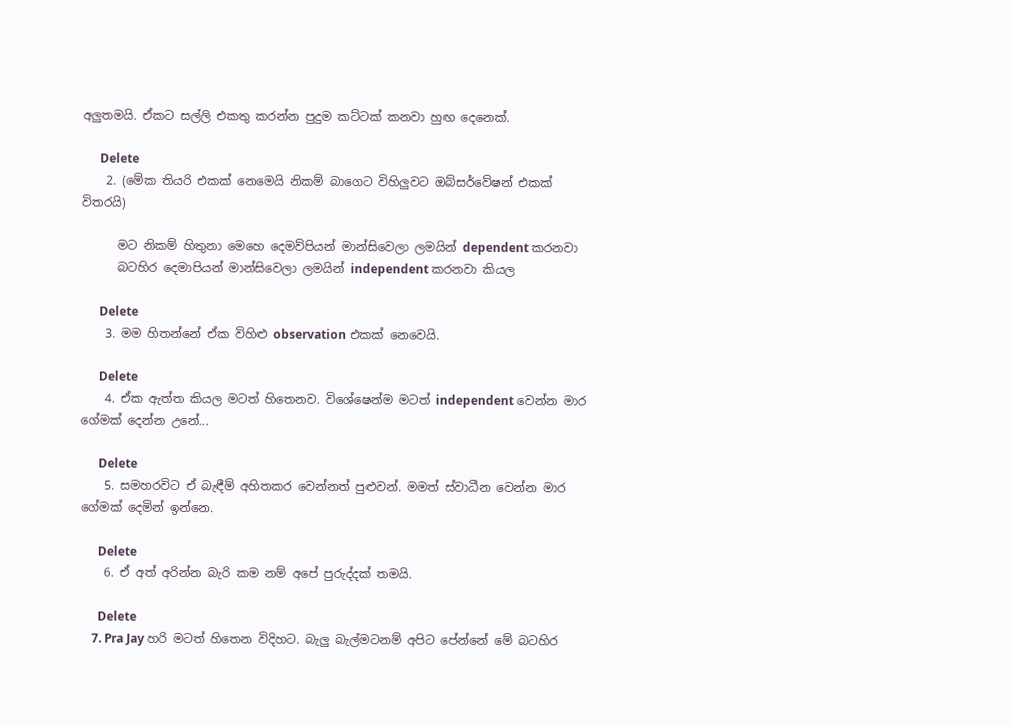අලුතමයි. ඒකට සල්ලි එකතු කරන්න පුදුම කට්ටක් කනවා හුඟ දෙනෙක්.

      Delete
    2. (මේක තියරි එකක් නෙමෙයි නිකම් බාගෙට විහිලුවට ඔබ්සර්වේෂන් එකක් විතරයි)

      මට නිකම් හිතුනා මෙහෙ දෙමව්පියන් මාන්සිවෙලා ලමයින් dependent කරනවා
      බටහිර දෙමාපියන් මාන්සිවෙලා ලමයින් independent කරනවා කියල

      Delete
    3. මම හිතන්නේ ඒක විහිළු observation එකක් නෙවෙයි.

      Delete
    4. ඒක ඇත්ත කියල මටත් හිතෙනව. විශේෂෙන්ම මටත් independent වෙන්න මාර ගේමක් දෙන්න උනේ...

      Delete
    5. සමහරවිට ඒ බැඳීම් අහිතකර වෙන්නත් පුළුවන්. මමත් ස්වාධීන වෙන්න මාර ගේමක් දෙමින් ඉන්නෙ.

      Delete
    6. ඒ අත් අරින්න බැරි කම නම් අපේ පුරුද්දක් තමයි.

      Delete
    7. Pra Jay හරි මටත් හිතෙන විදිහට. බැලු බැල්මටනම් අපිට පේන්නේ මේ බටහිර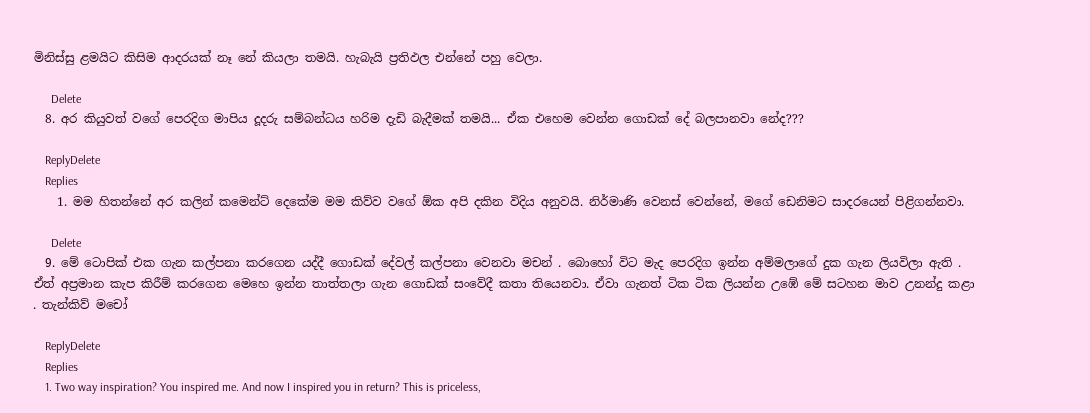මිනිස්සු ළමයිට කිසිම ආදරයක් නෑ නේ කියලා තමයි. හැබැයි ප්‍රතිඵල එන්නේ පහු වෙලා.

      Delete
  8. අර කියුවත් වගේ පෙරදිග මාපිය දූදරු සම්බන්ධය හරිම දැඩි බැදීමක් තමයි... ඒක එහෙම වෙන්න ගොඩක් දේ බලපානවා නේද???

    ReplyDelete
    Replies
    1. මම හිතන්නේ අර කලින් කමෙන්ට් දෙකේම මම කිව්ව වගේ ඕක අපි දකින විදිය අනුවයි. නිර්මාණි වෙනස් වෙන්නේ, මගේ ඩෙනිමට සාදරයෙන් පිළිගන්නවා.

      Delete
  9. මේ ටොපික් එක ගැන කල්පනා කරගෙන යද්දී ගොඩක් දේවල් කල්පනා වෙනවා මචන් . බොහෝ විට මැද පෙරදිග ඉන්න අම්මලාගේ දුක ගැන ලියවිලා ඇති . ඒත් අප්‍රමාන කැප කිරීම් කරගෙන මෙහෙ ඉන්න තාත්තලා ගැන ගොඩක් සංවේදී කතා තියෙනවා. ඒවා ගැනත් ටික ටික ලියන්න උඹේ මේ සටහන මාව උනන්දු කළා . තැන්කිව් මචෝ

    ReplyDelete
    Replies
    1. Two way inspiration? You inspired me. And now I inspired you in return? This is priceless,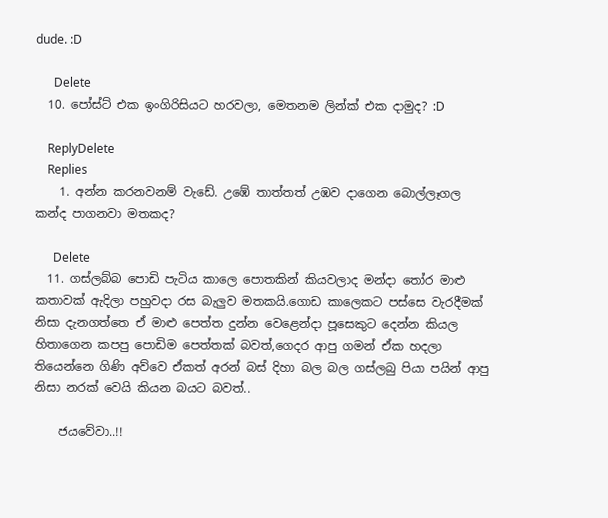dude. :D

      Delete
  10. පෝස්ට් එක ඉංගිරිසියට හරවලා, මෙතනම ලින්ක් එක දාමුද? :D

    ReplyDelete
    Replies
    1. අන්න කරනවනම් වැඩේ. උඹේ තාත්තත් උඹව දාගෙන බොල්ලෑගල කන්ද පාගනවා මතකද?

      Delete
  11. ගස්ලබ්බ පොඩි පැටිය කාලෙ පොතකින් කියවලාද මන්දා තෝර මාළු කතාවක් ඇදිලා පහුවදා රස බැලුව මතකයි.ගොඩ කාලෙකට පස්සෙ වැරදීමක් නිසා දැනගත්තෙ ඒ මාළු පෙත්ත දුන්න වෙළෙන්දා පූසෙකුට දෙන්න කියල හිතාගෙන කපපු පොඩිම පෙත්තක් බවත්,ගෙදර ආපු ගමන් ඒක හදලා තියෙන්නෙ ගිණි අව්වෙ ඒකත් අරන් බස් දිහා බල බල ගස්ලබු පියා පයින් ආපු නිසා නරක් වෙයි කියන බයට බවත්..

    ජයවේවා..!!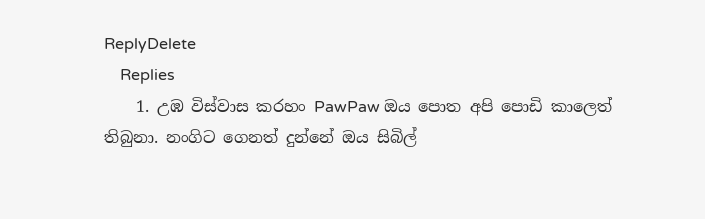ReplyDelete
    Replies
    1. උඹ විස්වාස කරහං PawPaw ඔය පොත අපි පොඩි කාලෙත් තිබුනා. නංගිට ගෙනත් දුන්නේ ඔය සිබිල්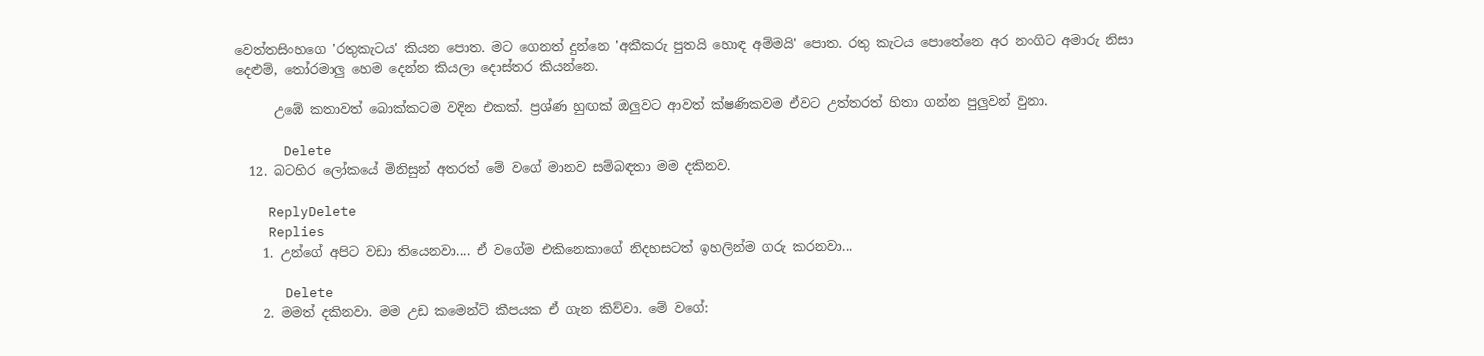වෙත්තසිංහගෙ 'රතුකැටය' කියන පොත. මට ගෙනත් දුන්නෙ 'අකීකරු පුතයි හොඳ අම්මයි' පොත. රතු කැටය පොතේනෙ අර නංගිට අමාරු නිසා දෙළුම්, තෝරමාලු හෙම දෙන්න කියලා දොස්තර කියන්නෙ.

      උඹේ කතාවත් බොක්කටම වදින එකක්. ප්‍රශ්ණ හුඟක් ඔලුවට ආවත් ක්ෂණිකවම ඒවට උත්තරත් හිතා ගන්න පුලුවන් වුනා.

      Delete
  12. බටහිර ලෝකයේ මිනිසුන් අතරත් මේ වගේ මානව සම්බඳතා මම දකිනව.

    ReplyDelete
    Replies
    1. උන්ගේ අපිට වඩා තියෙනවා.... ඒ වගේම එකිනෙකාගේ නිදහසටත් ඉහලින්ම ගරු කරනවා...

      Delete
    2. මමත් දකිනවා. මම උඩ කමෙන්ට් කීපයක ඒ ගැන කිව්වා. මේ වගේ: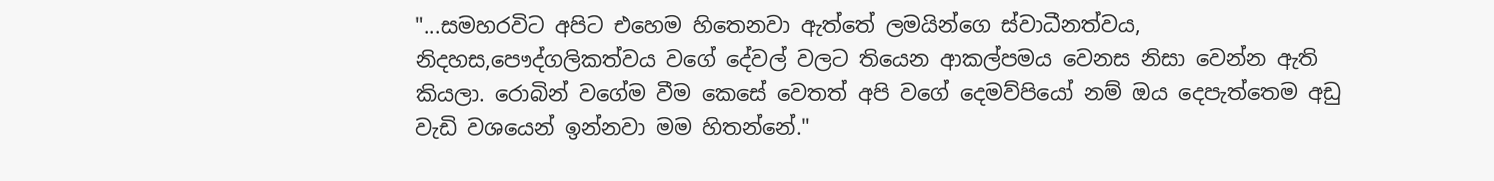"...සමහරවිට අපිට එහෙම හිතෙනවා ඇත්තේ ලමයින්ගෙ ස්වාධීනත්වය, නිදහස,පෞද්ගලිකත්වය වගේ දේවල් වලට තියෙන ආකල්පමය වෙනස නිසා වෙන්න ඇති කියලා. රොබින් වගේම වීම කෙසේ වෙතත් අපි වගේ දෙමව්පියෝ නම් ඔය දෙපැත්තෙම අඩු වැඩි වශයෙන් ඉන්නවා මම හිතන්නේ."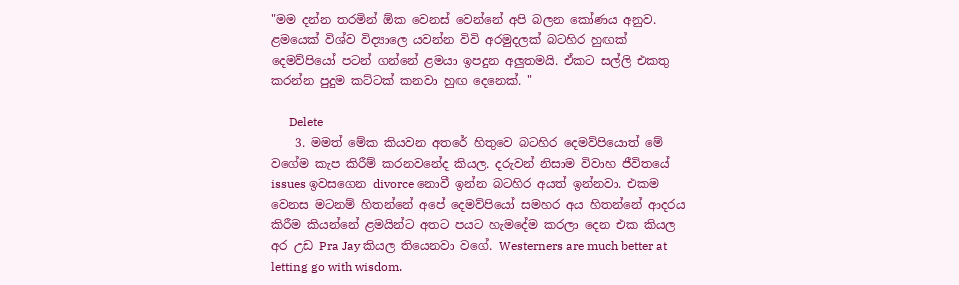"මම දන්න තරමින් ඕක වෙනස් වෙන්නේ අපි බලන කෝණය අනුව. ළමයෙක් විශ්ව විද්‍යාලෙ යවන්න විවි අරමුදලක් බටහිර හුඟක් දෙමව්පියෝ පටන් ගන්නේ ළමයා ඉපදුන අලුතමයි. ඒකට සල්ලි එකතු කරන්න පුදුම කට්ටක් කනවා හුඟ දෙනෙක්. "

      Delete
    3. මමත් මේක කියවන අතරේ හිතුවෙ බටහිර දෙමව්පියොත් මේ වගේම කැප කිරීම් කරනවනේද කියල. දරුවන් නිසාම විවාහ ජීවිතයේ issues ඉවසගෙන divorce නොවී ඉන්න බටහිර අයත් ඉන්නවා. එකම වෙනස මටනම් හිතන්නේ අපේ දෙමව්පියෝ සමහර අය හිතන්නේ ආදරය කිරීම කියන්නේ ළමයින්ට අතට පයට හැමදේම කරලා දෙන එක කියල අර උඩ Pra Jay කියල තියෙනවා වගේ. Westerners are much better at letting go with wisdom.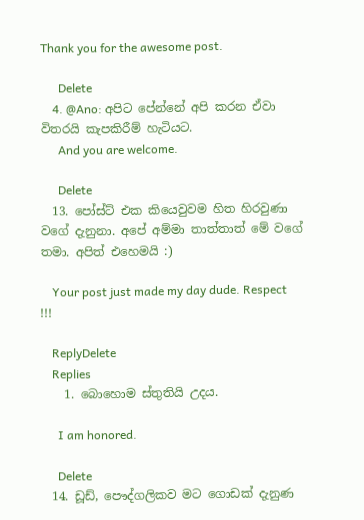Thank you for the awesome post.

      Delete
    4. @Ano: අපිට පේන්නේ අපි කරන ඒවා විතරයි කැපකිරීම් හැටියට.
      And you are welcome.

      Delete
  13. පෝස්ට් එක කියෙවුවම හිත හිරවුණා වගේ දැනුනා. අපේ අම්මා තාත්තාත් මේ වගේ තමා. අපිත් එහෙමයි :)

    Your post just made my day dude. Respect !!!

    ReplyDelete
    Replies
    1. බොහොම ස්තුතියි උදය.

      I am honored.

      Delete
  14. ඩූඩ්, පෞද්ගලිකව මට ගොඩක් දැනුණ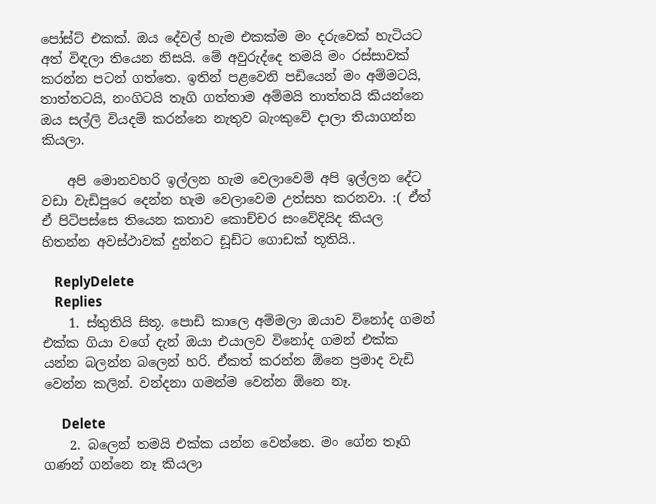පෝස්ට් එකක්. ඔය දේවල් හැම එකක්ම මං දරුවෙක් හැටියට අත් විඳලා තියෙන නිසයි. මේ අවුරුද්දෙ තමයි මං රස්සාවක් කරන්න පටන් ගත්තෙ. ඉතින් පළවෙනි පඩියෙන් මං අම්මටයි, තාත්තටයි, නංගිටයි තෑගි ගත්තාම අම්මයි තාත්තයි කියන්නෙ ඔය සල්ලි වියදම් කරන්නෙ නැතුව බැංකුවේ දාලා තියාගන්න කියලා.

    අපි මොනවහරි ඉල්ලන හැම වෙලාවෙම් අපි ඉල්ලන දේට වඩා වැඩිපුරෙ දෙන්න හැම වෙලාවෙම උත්සහ කරනවා. :( ඒත් ඒ පිටිපස්සෙ තියෙන කතාව කොච්චර සංවේදියිද කියල හිතන්න අවස්ථාවක් දුන්නට ඩූඩ්ට ගොඩක් තූතියි..

    ReplyDelete
    Replies
    1. ස්තුතියි සිතූ. පොඩි කාලෙ අම්මලා ඔයාව විනෝද ගමන් එක්ක ගියා වගේ දැන් ඔයා එයාලව විනෝද ගමන් එක්ක යන්න බලන්න බලෙන් හරි. ඒකත් කරන්න ඕනෙ ප්‍රමාද වැඩි වෙන්න කලින්. වන්දනා ගමන්ම වෙන්න ඕනෙ නෑ.

      Delete
    2. බලෙන් තමයි එක්ක යන්න වෙන්නෙ. මං ගේන තෑගි ගණන් ගන්නෙ නෑ කියලා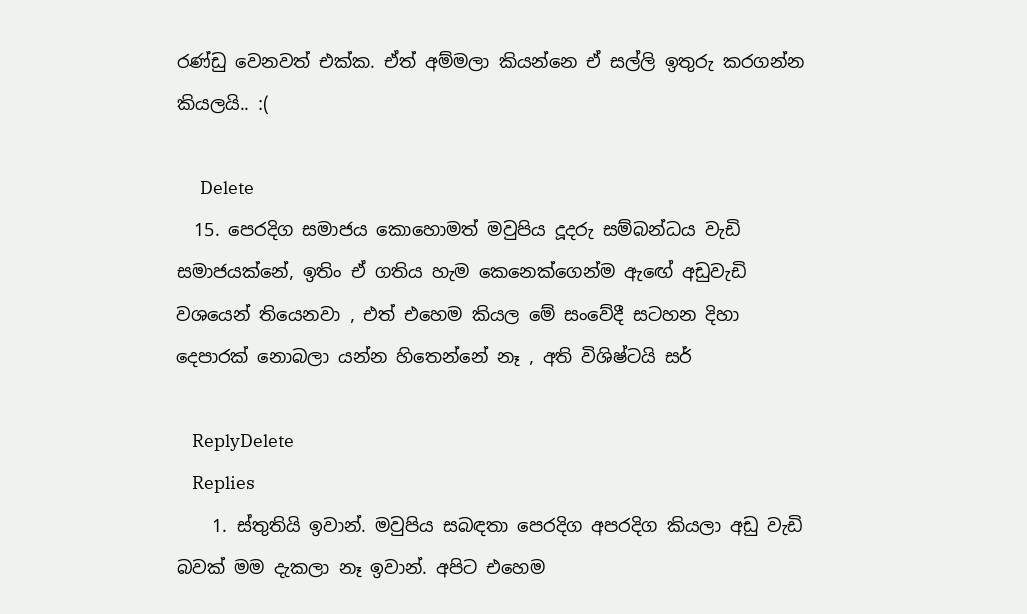රණ්ඩු වෙනවත් එක්ක. ඒත් අම්මලා කියන්නෙ ඒ සල්ලි ඉතුරු කරගන්න කියලයි.. :(

      Delete
  15. පෙරදිග සමාජය කොහොමත් මවුපිය දූදරු සම්බන්ධය වැඩි සමාජයක්නේ, ඉතිං ඒ ගතිය හැම කෙනෙක්ගෙන්ම ඇඟේ අඩුවැඩි වශයෙන් තියෙනවා , එත් එහෙම කියල මේ සංවේදී සටහන දිහා දෙපාරක් නොබලා යන්න හිතෙන්නේ නෑ , අති විශිෂ්ටයි සර්

    ReplyDelete
    Replies
    1. ස්තුතියි ඉවාන්. මවුපිය සබඳතා පෙරදිග අපරදිග කියලා අඩු වැඩි බවක් මම දැකලා නෑ ඉවාන්. අපිට එහෙම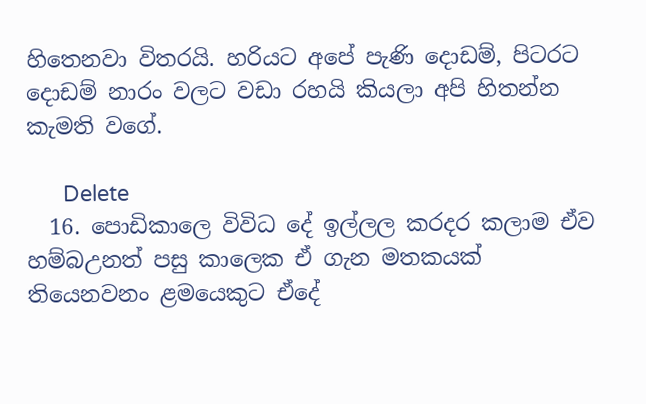හිතෙනවා විතරයි. හරියට අපේ පැණි දොඩම්, පිටරට දොඩම් නාරං වලට වඩා රහයි කියලා අපි හිතන්න කැමති වගේ.

      Delete
  16. පොඩිකාලෙ විවිධ දේ ඉල්ලල කරදර කලාම ඒව හම්බඋනත් පසු කාලෙක ඒ ගැන මතකයක් තියෙනවනං ළමයෙකුට ඒදේ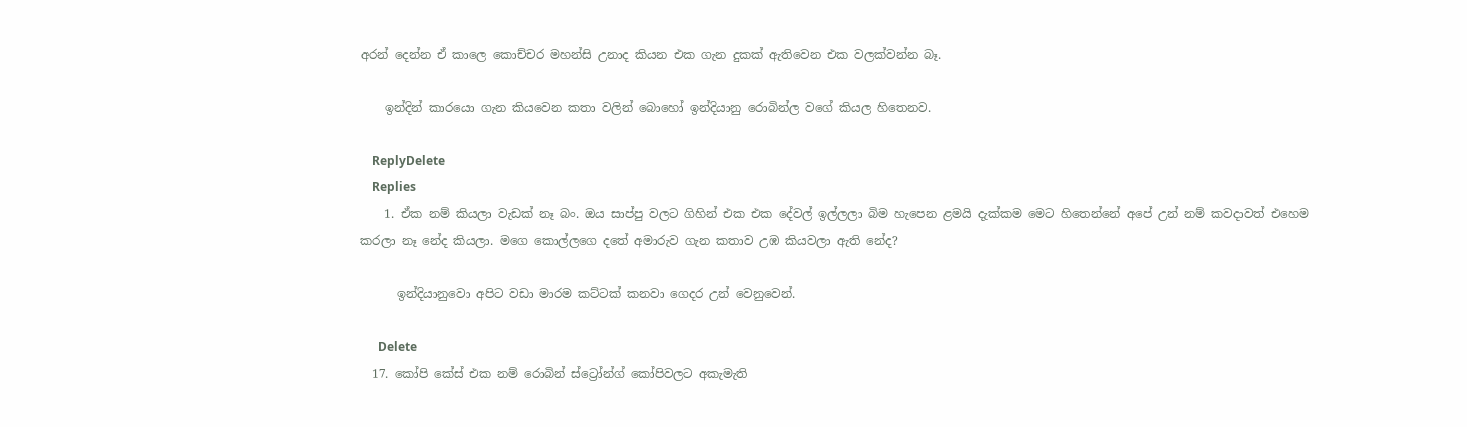අරන් දෙන්න ඒ කාලෙ කොච්චර මහන්සි උනාද කියන එක ගැන දුකක් ඇතිවෙන එක වලක්වන්න බෑ.

    ඉන්දින් කාරයො ගැන කියවෙන කතා වලින් බොහෝ ඉන්දියානු රොබින්ල වගේ කියල හිතෙනව.

    ReplyDelete
    Replies
    1. ඒක නම් කියලා වැඩක් නෑ බං. ඔය සාප්පු වලට ගිහින් එක එක දේවල් ඉල්ලලා බිම හැපෙන ළමයි දැක්කම මෙට හිතෙන්නේ අපේ උන් නම් කවදාවත් එහෙම කරලා නෑ නේද කියලා. මගෙ කොල්ලගෙ දතේ අමාරුව ගැන කතාව උඹ කියවලා ඇති නේද?

      ඉන්දියානුවො අපිට වඩා මාරම කට්ටක් කනවා ගෙදර උන් වෙනුවෙන්.

      Delete
  17. කෝපි කේස් එක නම් රොබින් ස්ට්‍රෝන්ග් කෝපිවලට අකැමැති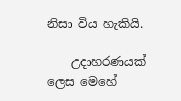නිසා විය හැකියි.

    උදාහරණයක් ලෙස මෙහේ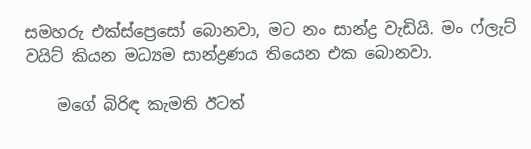සමහරු එක්ස්ප්‍රෙසෝ බොනවා, මට නං සාන්ද්‍ර වැඩියි. මං ෆ්ලැට් වයිට් කියන මධ්‍යම සාන්ද්‍රණය තියෙන එක බොනවා.

    මගේ බිරිඳ කැමති ඊටත්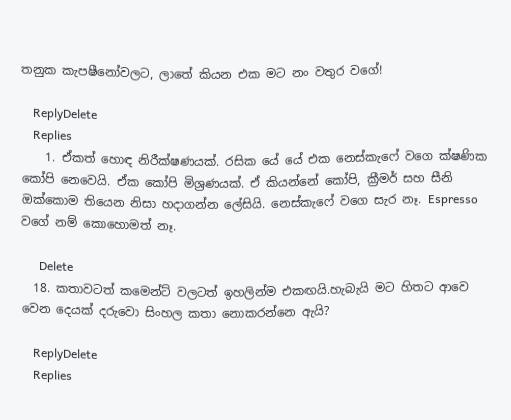තනුක කැපෂීනෝවලට, ලාතේ කියන එක මට නං වතුර වගේ!

    ReplyDelete
    Replies
    1. ඒකත් හොඳ නිරීක්ෂණයක්. රසික යේ යේ එක නෙස්කැෆේ වගෙ ක්ෂණික කෝපි නෙවෙයි. ඒක කෝපි මිශ්‍රණයක්. ඒ කියන්නේ කෝපි, ක්‍රීමර් සහ සීනි ඔක්කොම තියෙන නිසා හදාගන්න ලේසියි. නෙස්කැෆේ වගෙ සැර නෑ. Espresso වගේ නම් කොහොමත් නෑ.

      Delete
  18. කතාවටත් කමෙන්ට් වලටත් ඉහලින්ම එකඟයි.හැබැයි මට හිතට ආවෙ වෙන දෙයක් දරුවො සිංහල කතා නොකරන්නෙ ඇයි?

    ReplyDelete
    Replies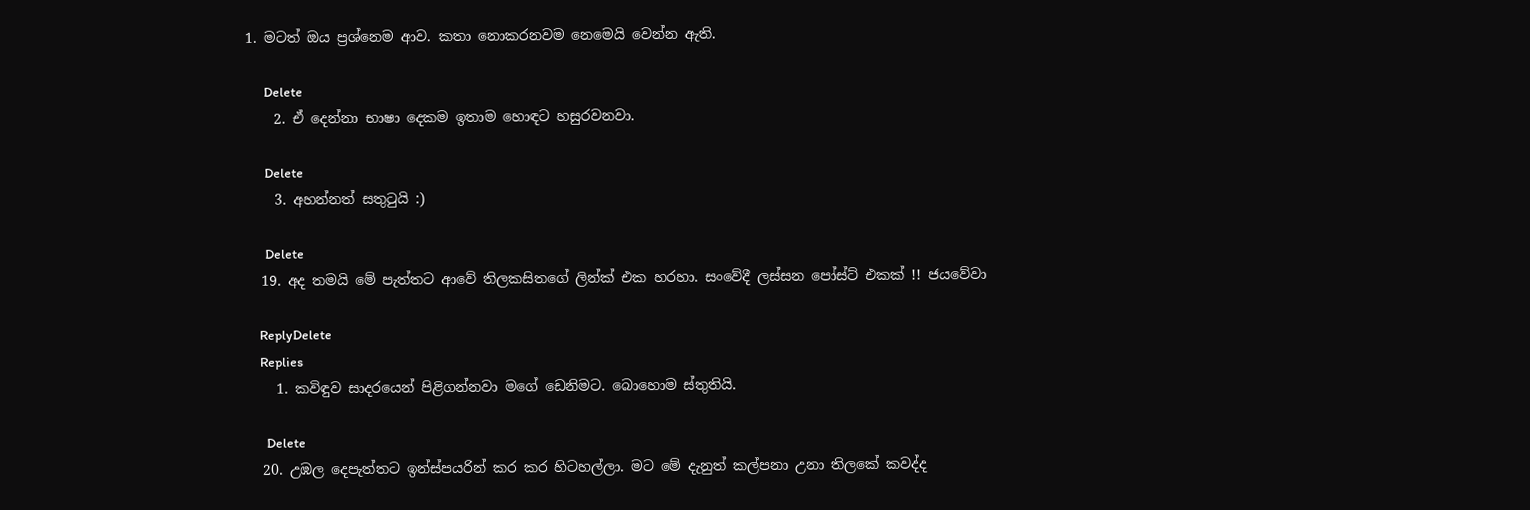1. මටත් ඔය ප්‍රශ්නෙම ආව. කතා නොකරනවම නෙමෙයි වෙන්න ඇති.

      Delete
    2. ඒ දෙන්නා භාෂා දෙකම ඉතාම හොඳට හසුරවනවා.

      Delete
    3. අහන්නත් සතුටුයි :)

      Delete
  19. අද තමයි මේ පැත්තට ආවේ තිලකසිතගේ ලින්ක් එක හරහා. සංවේදී ලස්සන පෝස්ට් එකක් !! ජයවේවා

    ReplyDelete
    Replies
    1. කවිඳුව සාදරයෙන් පිළිගන්නවා මගේ ඩෙනිමට. බොහොම ස්තුතියි.

      Delete
  20. උඹල දෙපැත්තට ඉන්ස්පයරින් කර කර හිටහල්ලා. මට මේ දැනුත් කල්පනා උනා තිලකේ කවද්ද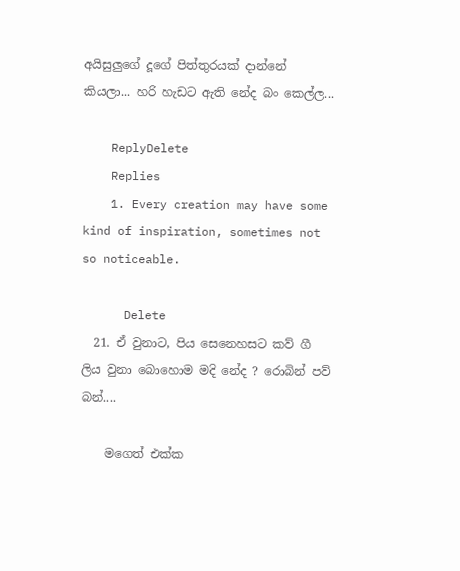අයිසුලුගේ දූගේ පිත්තුරයක් දාන්නේ කියලා... හරි හැඩට ඇති නේද බං කෙල්ල...

    ReplyDelete
    Replies
    1. Every creation may have some kind of inspiration, sometimes not so noticeable.

      Delete
  21. ඒ වුනාට, පිය සෙනෙහසට කව් ගී ලිය වුනා බොහොම මදි නේද ? රොබින් පව් බන්....

    මගෙත් එක්ක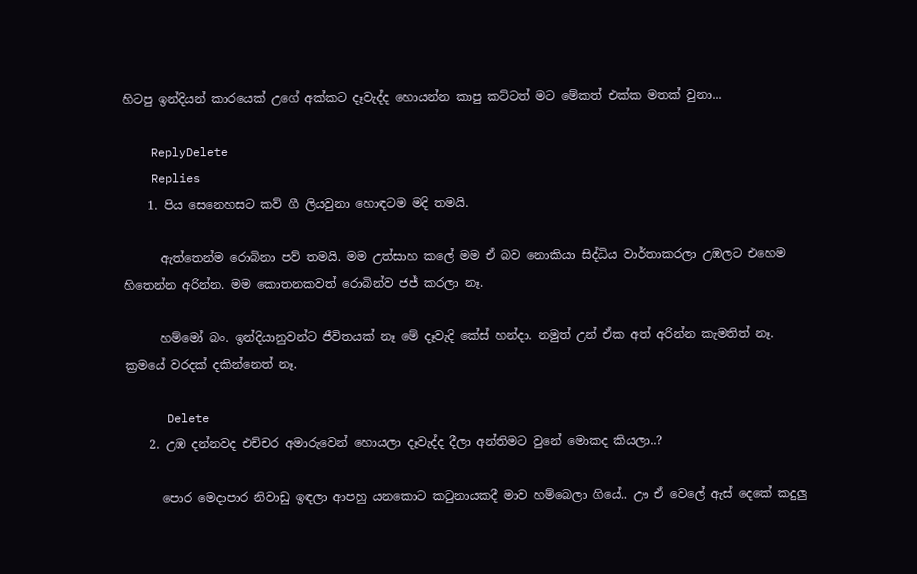හිටපු ඉන්දියන් කාරයෙක් උගේ අක්කට දෑවැද්ද හොයන්න කාපු කට්ටත් මට මේකත් එක්ක මතක් වුනා...

    ReplyDelete
    Replies
    1. පිය සෙනෙහසට කව් ගී ලියවුනා හොඳටම මදි තමයි.

      ඇත්තෙන්ම රොබිනා පව් තමයි. මම උත්සාහ කලේ මම ඒ බව නොකියා සිද්ධිය වාර්තාකරලා උඹලට එහෙම හිතෙන්න අරින්න. මම කොතනකවත් රොබින්ව ජජ් කරලා නෑ.

      හම්මෝ බං. ඉන්දියානුවන්ට ජීවිතයක් නෑ මේ දෑවැදි කේස් හන්දා. නමුත් උන් ඒක අත් අරින්න කැමතිත් නෑ. ක්‍රමයේ වරදක් දකින්නෙත් නෑ.

      Delete
    2. උඹ දන්නවද එච්චර අමාරුවෙන් හොයලා දෑවැද්ද දීලා අන්තිමට වුනේ මොකද කියලා..?

      පොර මෙදාපාර නිවාඩු ඉඳලා ආපහු යනකොට ක‍ටුනායකදී මාව හම්බෙලා ගියේ.. ඌ ඒ වෙලේ ඇස් දෙකේ කදුලු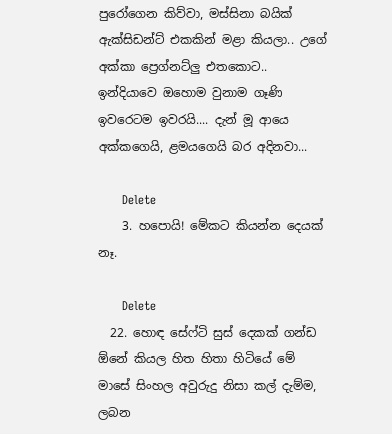පුරෝගෙන කිව්වා, මස්සිනා බයික් ඇක්සිඩන්ට් එකකින් මළා කියලා.. උගේ අක්කා ප්‍රෙග්නට්ලු එතකොට.. ඉන්දියාවෙ ඔහොම වුනාම ගෑණි ඉවරෙටම ඉවරයි.... දැන් මූ ආයෙ අක්කගෙයි, ළමයගෙයි බර අදිනවා...

      Delete
    3. හපොයි! මේකට කියන්න දෙයක් නෑ.

      Delete
  22. හොඳ සේෆ්ටි සුස් දෙකක් ගන්ඩ ඕනේ කියල හිත හිතා හිටියේ මේ මාසේ සිංහල අවුරුදු නිසා කල් දැම්ම, ලබන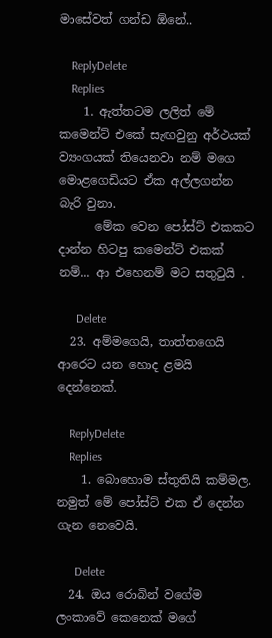මාසේවත් ගන්ඩ ඕනේ..

    ReplyDelete
    Replies
    1. ඇත්තටම ලලිත් මේ කමෙන්ට් එකේ සැඟවුනු අර්ථයක් ව්‍යංගයක් තියෙනවා නම් මගෙ මොළගෙඩියට ඒක අල්ලගන්න බැරි වුනා.
      මේක වෙන පෝස්ට් එකකට දාන්න හිටපු කමෙන්ට් එකක් නම්... ආ එහෙනම් මට සතු‍ටුයි .

      Delete
  23. අම්මගෙයි, තාත්තගෙයි ආරෙට යන හොද ළමයි දෙන්නෙක්.

    ReplyDelete
    Replies
    1. බොහොම ස්තුතියි කම්මල. නමුත් මේ පෝස්ට් එක ඒ දෙන්න ගැන නෙවෙයි.

      Delete
  24. ඔය රොබින් වගේම ලංකාවේ කෙනෙක් මගේ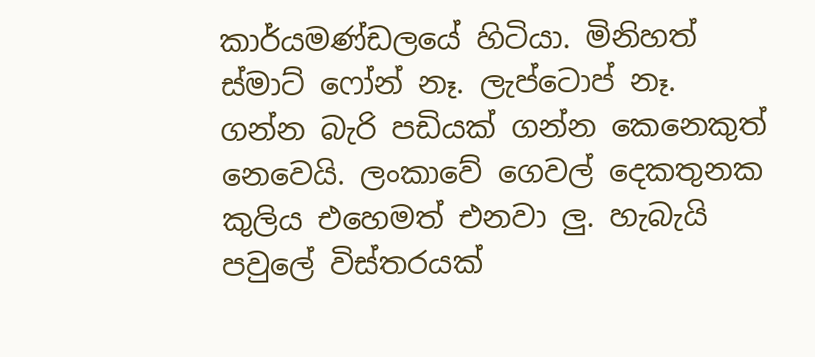කාර්යමණ්ඩලයේ හිටියා. මිනිහත් ස්මාට් ෆෝන් නෑ. ලැප්ටොප් නෑ. ගන්න බැරි පඩියක් ගන්න කෙනෙකුත් නෙවෙයි. ලංකාවේ ගෙවල් දෙකතුනක කුලිය එහෙමත් එනවා ලු. හැබැයි පවුලේ විස්තරයක්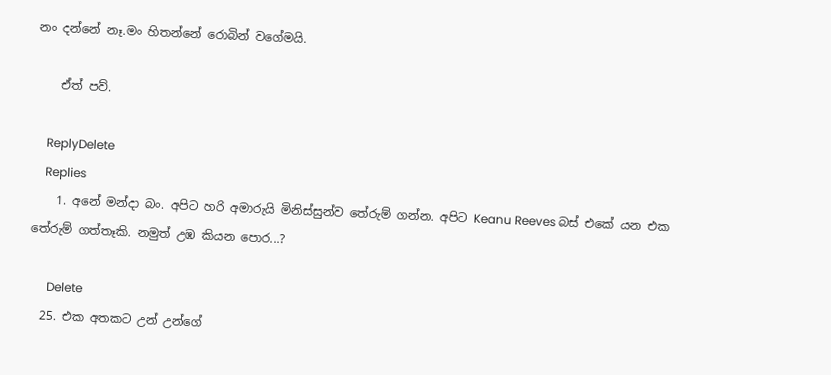නං දන්නේ නෑ.මං හිතන්නේ රොබින් වගේමයි.

    ඒත් පව්.

    ReplyDelete
    Replies
    1. අනේ මන්දා බං. අපිට හරි අමාරුයි මිනිස්සුන්ව තේරුම් ගන්න. අපිට Keanu Reeves බස් එකේ යන එක තේරුම් ගත්තෑකි. නමුත් උඹ කියන පොර...?

      Delete
  25. එක අතකට උන් උන්ගේ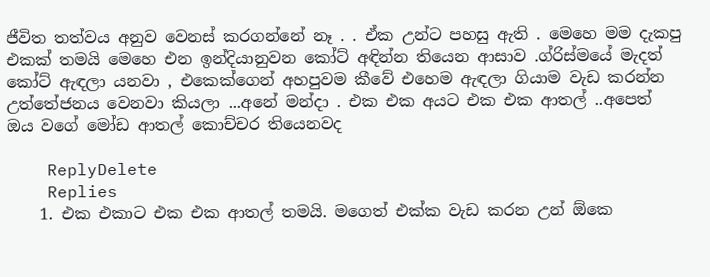ජීවිත තත්වය අනුව වෙනස් කරගන්නේ නෑ . . ඒක උන්ට පහසු ඇති . මෙහෙ මම දැකපු එකක් තමයි මෙහෙ එන ඉන්දියානුවන කෝට් අඳින්න තියෙන ආසාව .ග්රිස්මයේ මැදත් කෝට් ඇඳලා යනවා , එකෙක්ගෙන් අහපුවම කීවේ එහෙම ඇඳලා ගියාම වැඩ කරන්න උත්තේජනය වෙනවා කියලා ...අනේ මන්දා . එක එක අයට එක එක ආතල් ..අපෙත් ඔය වගේ මෝඩ ආතල් කොච්චර තියෙනවද

    ReplyDelete
    Replies
    1. එක එකාට එක එක ආතල් තමයි. මගෙත් එක්ක වැඩ කරන උන් ඕකෙ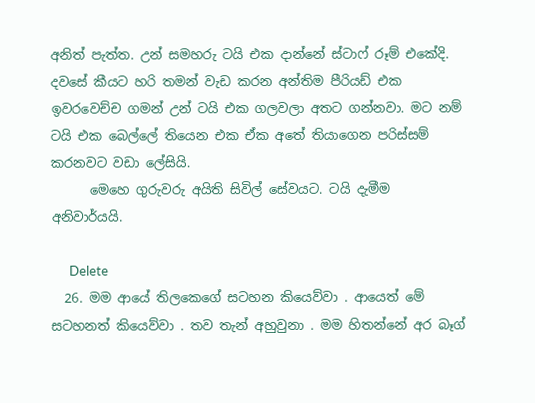අනිත් පැත්ත. උන් සමහරු ටයි එක දාන්නේ ස්ටාෆ් රූම් එකේදි. දවසේ කීයට හරි තමන් වැඩ කරන අන්තිම පීරියඩ් එක ඉවරවෙච්ච ගමන් උන් ටයි එක ගලවලා අතට ගන්නවා. මට නම් ටයි එක බෙල්ලේ තියෙන එක ඒක අතේ තියාගෙන පරිස්සම් කරනවට වඩා ලේසියි.
      මෙහෙ ගුරුවරු අයිති සිවිල් සේවයට. ටයි දැමීම අනිවාර්යයි.

      Delete
  26. මම ආයේ තිලකෙගේ සටහන කියෙව්වා . ආයෙත් මේ සටහනත් කියෙව්වා . තව තැන් අහුවුනා . මම හිතන්නේ අර බෑග්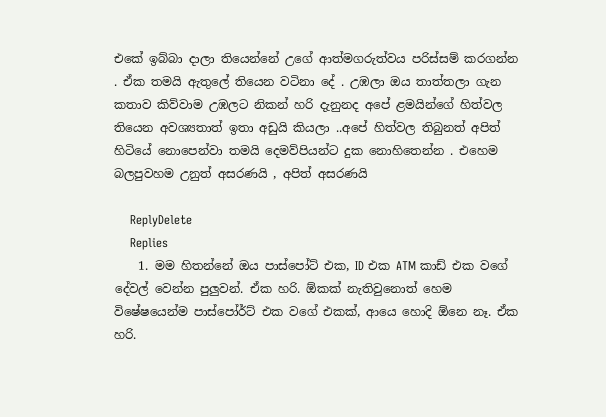එකේ ඉබ්බා දාලා තියෙන්නේ උගේ ආත්මගරුත්වය පරිස්සම් කරගන්න . ඒක තමයි ඇතුලේ තියෙන වටිනා දේ . උඹලා ඔය තාත්තලා ගැන කතාව කිව්වාම උඹලට නිකන් හරි දැනුනද අපේ ළමයින්ගේ හිත්වල තියෙන අවශ්‍යතාත් ඉතා අඩුයි කියලා ..අපේ හිත්වල තිබුනත් අපිත් හිටියේ නොපෙන්වා තමයි දෙමව්පියන්ට දුක නොහිතෙන්න . එහෙම බලපුවහම උනුත් අසරණයි , අපිත් අසරණයි

    ReplyDelete
    Replies
    1. මම හිතන්නේ ඔය පාස්පෝට් එක, ID එක ATM කාඩ් එක වගේ දේවල් වෙන්න පුලුවන්. ඒක හරි. ඕකක් නැතිවුනොත් හෙම විෂේෂයෙන්ම පාස්පෝර්ට් එක වගේ එකක්, ආයෙ හොදි ඕනෙ නෑ. ඒක හරි.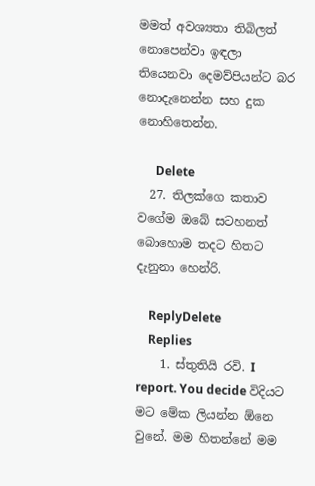මමත් අවශ්‍යතා තිබිලත් නොපෙන්වා ඉඳලා තියෙනවා දෙමව්පියන්ට බර නොදැනෙන්න සහ දුක නොහිතෙන්න.

      Delete
  27. තිලක්ගෙ කතාව වගේම ඔබේ සටහනත් බොහොම තදට හිතට දැනුනා හෙන්රි.

    ReplyDelete
    Replies
    1. ස්තුතියි රවි. I report. You decide විදියට මට මේක ලියන්න ඕනෙ වුනේ. මම හිතන්නේ මම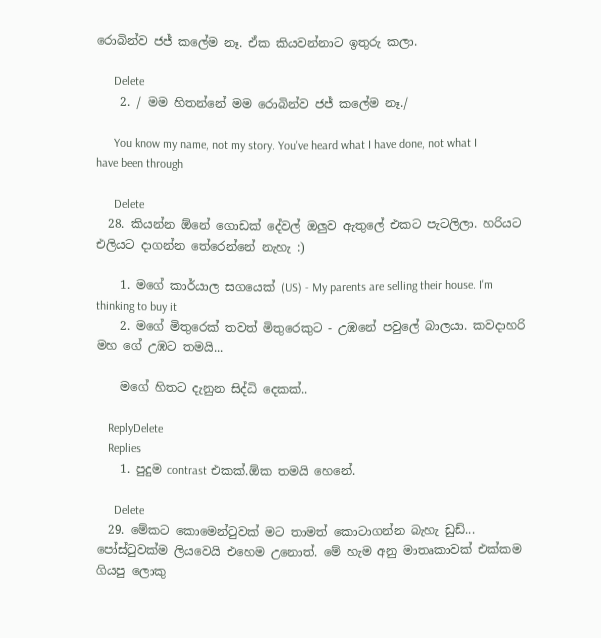රොබින්ව ජජ් කලේම නෑ. ඒක කියවන්නාට ඉතුරු කලා.

      Delete
    2. / මම හිතන්නේ මම රොබින්ව ජජ් කලේම නෑ./

      You know my name, not my story. You've heard what I have done, not what I have been through

      Delete
  28. කියන්න ඕනේ ගොඩක් දේවල් ඔලුව ඇතුලේ එකට පැටලිලා. හරියට එලියට දාගන්න තේරෙන්නේ නැහැ :)

    1. මගේ කාර්යාල සගයෙක් (US) - My parents are selling their house. I'm thinking to buy it
    2. මගේ මිතුරෙක් තවත් මිතුරෙකුට - උඹනේ පවුලේ බාලයා. කවදාහරි මහ ගේ උඹට තමයි...

    මගේ හිතට දැනුන සිද්ධි දෙකක්..

    ReplyDelete
    Replies
    1. පුදුම contrast එකක්.ඕක තමයි හෙනේ.

      Delete
  29. මේකට කොමෙන්ටුවක් මට තාමත් කොටාගන්න බැහැ ඩුඩ්... පෝස්ටුවක්ම ලියවෙයි එහෙම උනොත්. මේ හැම අනු මාතෘකාවක් එක්කම ගියපු ලොකු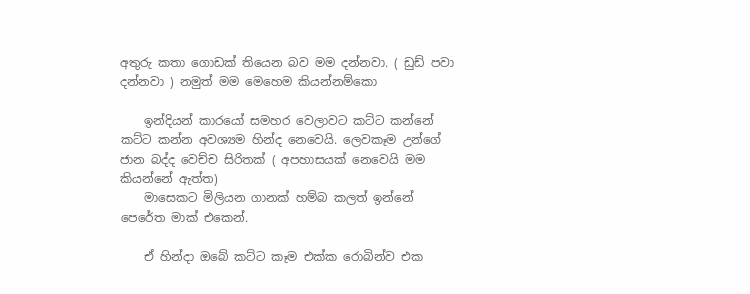අතුරු කතා ගොඩක් තියෙන බව මම දන්නවා. ( ඩුඩ් පවා දන්නවා ) නමුත් මම මෙහෙම කියන්නම්කො

    ඉන්දියන් කාරයෝ සමහර වෙලාවට කට්ට කන්නේ කට්ට කන්න අවශ්‍යම හින්ද නෙවෙයි. ලෙවකෑම උන්ගේ ජාන බද්ද වෙච්ච සිරිතක් ( අපහාසයක් නෙවෙයි මම කියන්නේ ඇත්ත)
    මාසෙකට මිලියන ගානක් හම්බ කලත් ඉන්නේ පෙරේත මාක් එකෙන්.

    ඒ හින්දා ඔබේ කට්ට කෑම එක්ක රොබින්ව එක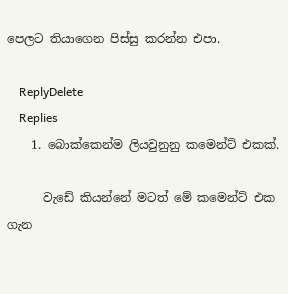පෙලට තියාගෙන පිස්සු කරන්න එපා.

    ReplyDelete
    Replies
    1. බොක්කෙන්ම ලියවුනුනු කමෙන්ට් එකක්.

      වැඩේ කියන්නේ මටත් මේ කමෙන්ට් එක ගැන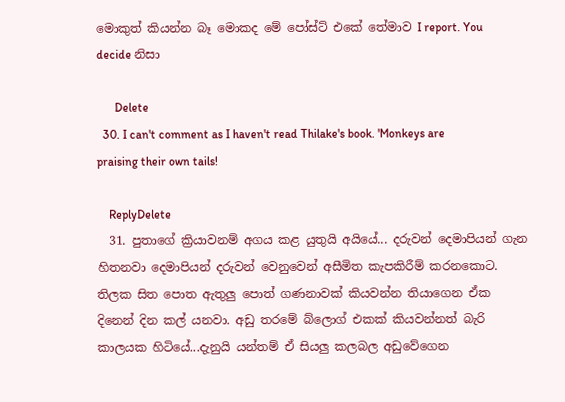මොකුත් කියන්න බෑ මොකද මේ පෝස්ට් එකේ තේමාව I report. You decide නිසා

      Delete
  30. I can't comment as I haven't read Thilake's book. 'Monkeys are praising their own tails!

    ReplyDelete
  31. පුතාගේ ක්‍රියාවනම් අගය කළ යුතුයි අයියේ... දරුවන් දෙමාපියන් ගැන හිතනවා දෙමාපියන් දරුවන් වෙනුවෙන් අසීමිත කැපකිරීම් කරනකොට. තිලක සිත පොත ඇතුලු පොත් ගණනාවක් කියවන්න තියාගෙන ඒක දිනෙන් දින කල් යනවා. අඩු තරමේ බ්ලොග් එකක් කියවන්නත් බැරි කාලයක හිටියේ...දැනුයි යන්තම් ඒ සියලු කලබල අඩුවේගෙන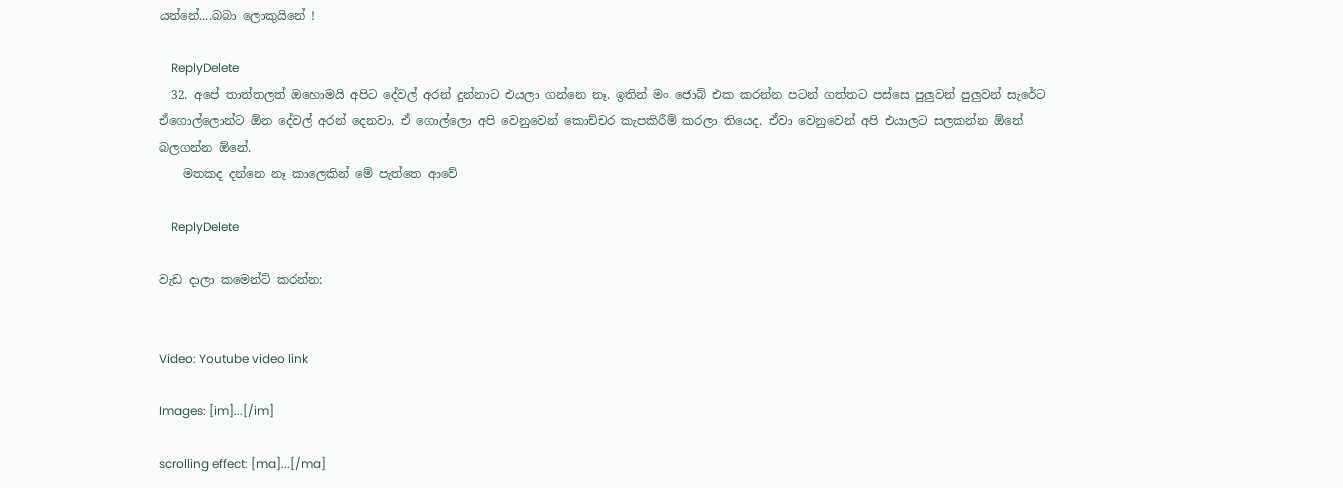යන්නේ....බබා ලොකුයිනේ !

    ReplyDelete
  32. අපේ තාත්තලත් ඔහොමයි අපිට දේවල් අරන් දුන්නාට එයලා ගන්නෙ නෑ. ඉතින් මං ජොබ් එක කරන්න පටන් ගත්තට පස්සෙ පුලුවන් පුලුවන් සැරේට ඒගොල්ලොන්ට ඕන දේවල් අරන් දෙනවා. ඒ ගොල්ලො අපි වෙනුවෙන් කොච්චර කැපකිරීම් කරලා තියෙද. ඒවා වෙනුවෙන් අපි එයාලට සලකන්න ඕනේ බලගන්න ඕනේ.
    මතකද දන්නෙ නෑ කාලෙකින් මේ පැත්තෙ ආවේ

    ReplyDelete

වැඩ දාලා කමෙන්ට් කරන්න:


Video: Youtube video link

Images: [im]...[/im]

scrolling effect: [ma]...[/ma]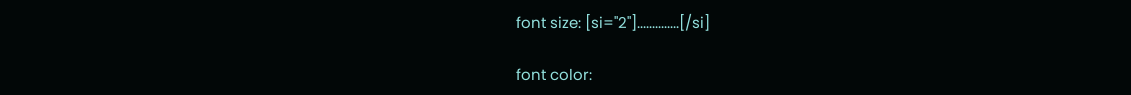font size: [si="2"]..............[/si]

font color: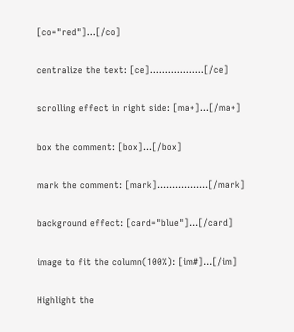[co="red"]...[/co]

centralize the text: [ce]..................[/ce]

scrolling effect in right side: [ma+]...[/ma+]

box the comment: [box]...[/box]

mark the comment: [mark].................[/mark]

background effect: [card="blue"]...[/card]

image to fit the column(100%): [im#]...[/im]

Highlight the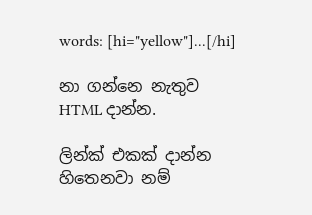words: [hi="yellow"]...[/hi]

නා ගන්නෙ නැතුව HTML දාන්න.

ලින්ක් එකක් දාන්න හිතෙනවා නම්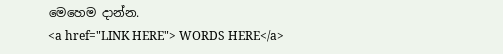මෙහෙම දාන්න.
<a href="LINK HERE"> WORDS HERE</a>